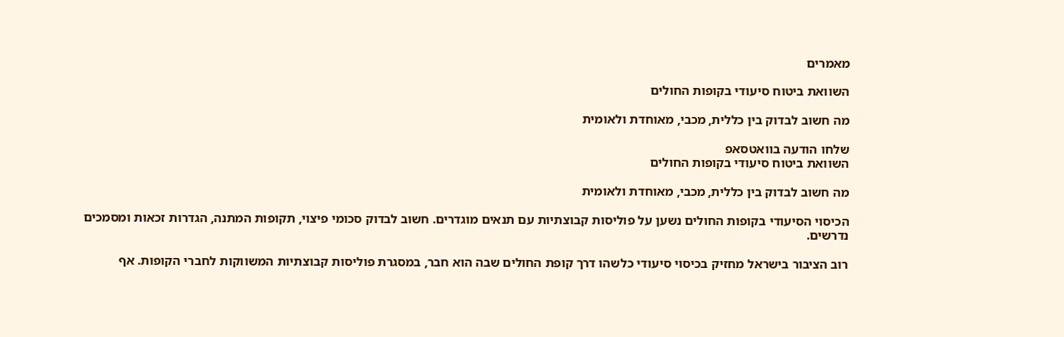מאמרים

השוואת ביטוח סיעודי בקופות החולים

מה חשוב לבדוק בין כללית, מכבי, מאוחדת ולאומית

שלחו הודעה בוואטסאפ
השוואת ביטוח סיעודי בקופות החולים

מה חשוב לבדוק בין כללית, מכבי, מאוחדת ולאומית

הכיסוי הסיעודי בקופות החולים נשען על פוליסות קבוצתיות עם תנאים מוגדרים. חשוב לבדוק סכומי פיצוי, תקופות המתנה, הגדרות זכאות ומסמכים נדרשים.

רוב הציבור בישראל מחזיק בכיסוי סיעודי כלשהו דרך קופת החולים שבה הוא חבר, במסגרת פוליסות קבוצתיות המשווקות לחברי הקופות. אף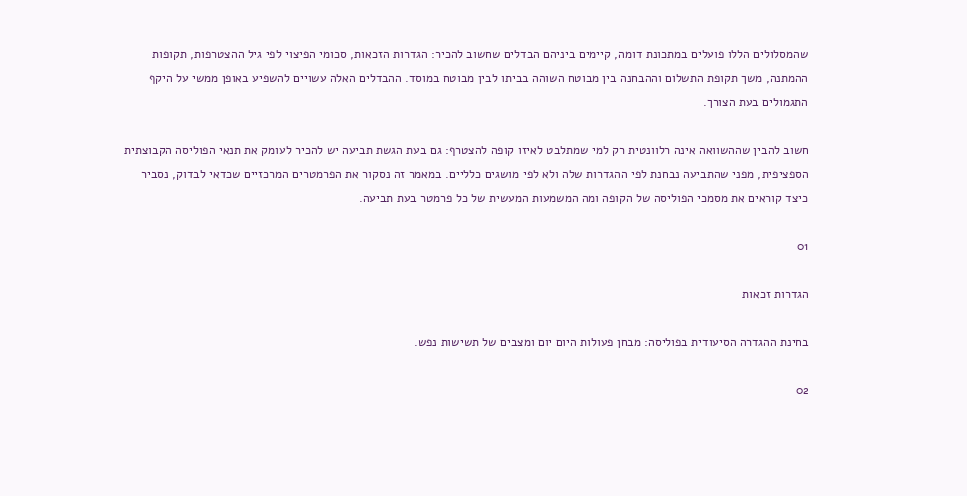שהמסלולים הללו פועלים במתכונת דומה, קיימים ביניהם הבדלים שחשוב להכיר: הגדרות הזכאות, סכומי הפיצוי לפי גיל ההצטרפות, תקופות ההמתנה, משך תקופת התשלום וההבחנה בין מבוטח השוהה בביתו לבין מבוטח במוסד. ההבדלים האלה עשויים להשפיע באופן ממשי על היקף התגמולים בעת הצורך.

חשוב להבין שההשוואה אינה רלוונטית רק למי שמתלבט לאיזו קופה להצטרף: גם בעת הגשת תביעה יש להכיר לעומק את תנאי הפוליסה הקבוצתית הספציפית, מפני שהתביעה נבחנת לפי ההגדרות שלה ולא לפי מושגים כלליים. במאמר זה נסקור את הפרמטרים המרכזיים שכדאי לבדוק, נסביר כיצד קוראים את מסמכי הפוליסה של הקופה ומה המשמעות המעשית של כל פרמטר בעת תביעה.

01

הגדרות זכאות

בחינת ההגדרה הסיעודית בפוליסה: מבחן פעולות היום יום ומצבים של תשישות נפש.

02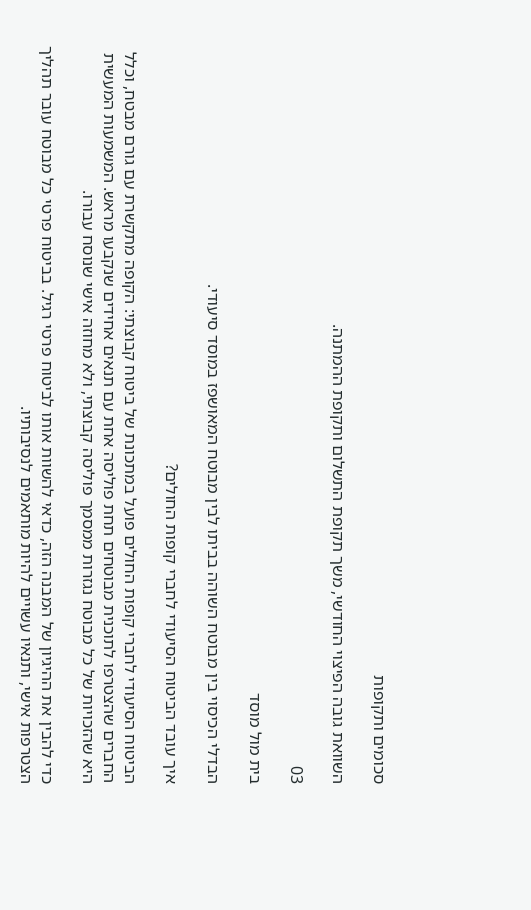סכומים ותקופות

השוואת גובה הפיצוי החודשי, משך תקופת התשלום ותקופת ההמתנה.

03

בית מול מוסד

הבדלי הכיסוי בין מבוטח השוהה בביתו לבין מבוטח המאושפז במוסד סיעודי.

איך עובד הביטוח הסיעודי לחברי קופות החולים?

הביטוח הסיעודי לחברי קופות החולים פועל במתכונת של ביטוח קבוצתי: הקופה מתקשרת עם גורם מבטח, וכלל החברים שהצטרפו לתוכנית מבוטחים תחת פוליסה אחת עם תנאים אחידים שנקבעו מראש. המשמעות המעשית היא שהזכויות של כל מבוטח נגזרות ממסמך פוליסה קבוצתי, ולא מחוזה אישי שנוסח עבורו.

כדי להבין את ההיגיון של המבנה הזה, כדאי להשוות אותו לביטוח פרטי רגיל. בביטוח פרטי כל מבוטח עובר תהליך הצטרפות אישי, ותנאיו עשויים להיות מותאמים לנסיבותיו.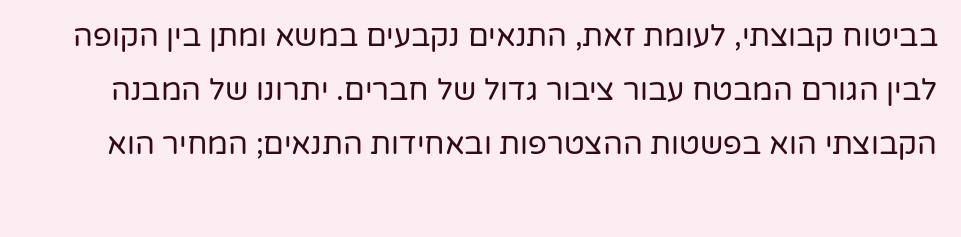בביטוח קבוצתי, לעומת זאת, התנאים נקבעים במשא ומתן בין הקופה לבין הגורם המבטח עבור ציבור גדול של חברים. יתרונו של המבנה הקבוצתי הוא בפשטות ההצטרפות ובאחידות התנאים; המחיר הוא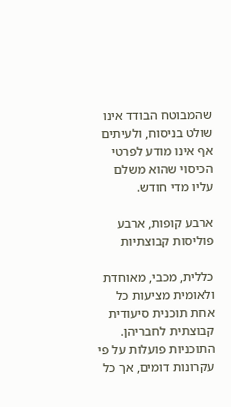שהמבוטח הבודד אינו שולט בניסוח, ולעיתים אף אינו מודע לפרטי הכיסוי שהוא משלם עליו מדי חודש.

ארבע קופות, ארבע פוליסות קבוצתיות

כללית, מכבי, מאוחדת ולאומית מציעות כל אחת תוכנית סיעודית קבוצתית לחבריהן. התוכניות פועלות על פי עקרונות דומים, אך כל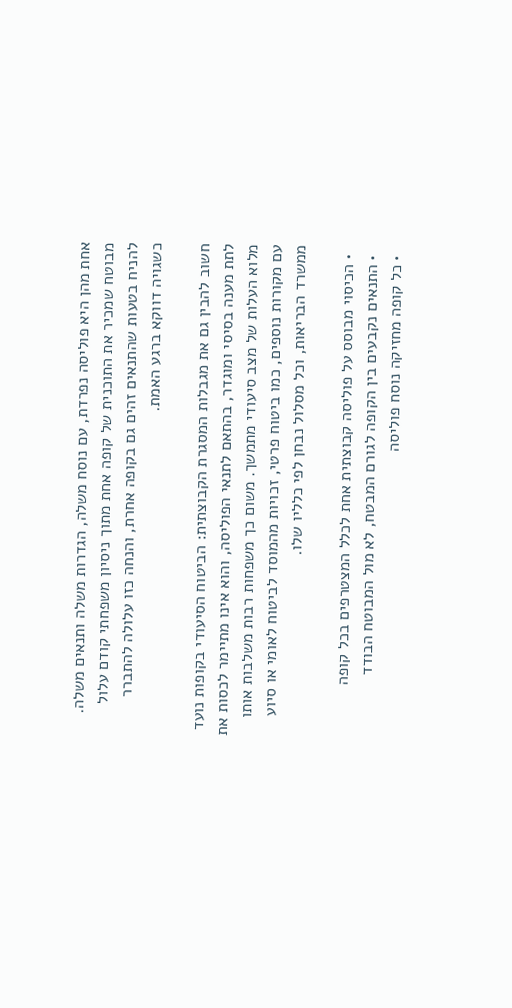אחת מהן היא פוליסה נפרדת, עם נוסח משלה, הגדרות משלה ותנאים משלה. מבוטח שמכיר את התוכנית של קופה אחת מתוך ניסיון משפחתי קודם עלול להניח בטעות שהתנאים זהים גם בקופה אחרת, והנחה כזו עלולה להתברר כשגויה דווקא ברגע האמת.

חשוב להבין גם את מגבלות המסגרת הקבוצתית: הביטוח הסיעודי בקופות נועד לתת מענה בסיסי ומוגדר, בהתאם לתנאי הפוליסה, והוא אינו מתיימר לכסות את מלוא העלות של מצב סיעודי מתמשך. משום כך משפחות רבות משלבות אותו עם מקורות נוספים, כמו ביטוח פרטי, זכויות מהמוסד לביטוח לאומי או סיוע ממשרד הבריאות, וכל מסלול נבחן לפי כלליו שלו.

  • הכיסוי מבוסס על פוליסה קבוצתית אחת לכלל המצטרפים בכל קופה
  • התנאים נקבעים בין הקופה לגורם המבטח, לא מול המבוטח הבודד
  • כל קופה מחזיקה נוסח פוליסה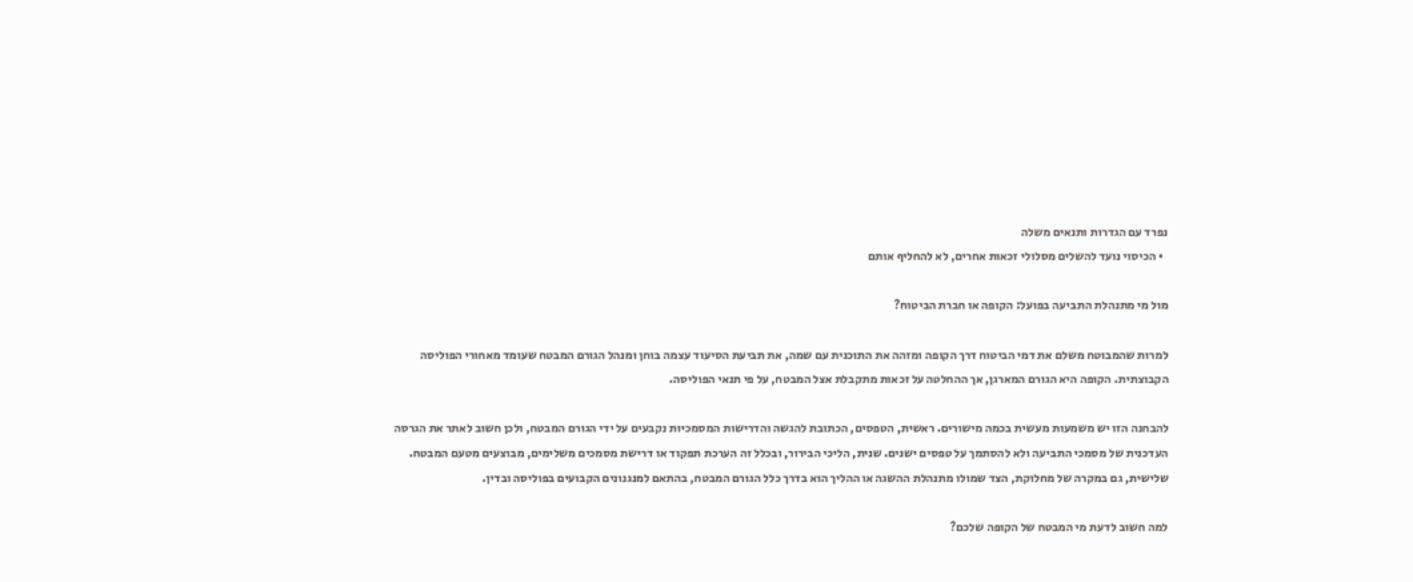נפרד עם הגדרות ותנאים משלה
  • הכיסוי נועד להשלים מסלולי זכאות אחרים, לא להחליף אותם

מול מי מתנהלת התביעה בפועל: הקופה או חברת הביטוח?

למרות שהמבוטח משלם את דמי הביטוח דרך הקופה ומזהה את התוכנית עם שמה, את תביעת הסיעוד עצמה בוחן ומנהל הגורם המבטח שעומד מאחורי הפוליסה הקבוצתית. הקופה היא הגורם המארגן, אך ההחלטה על זכאות מתקבלת אצל המבטח, על פי תנאי הפוליסה.

להבחנה הזו יש משמעות מעשית בכמה מישורים. ראשית, הטפסים, הכתובת להגשה והדרישות המסמכיות נקבעים על ידי הגורם המבטח, ולכן חשוב לאתר את הגרסה העדכנית של מסמכי התביעה ולא להסתמך על טפסים ישנים. שנית, הליכי הבירור, ובכלל זה הערכת תפקוד או דרישת מסמכים משלימים, מבוצעים מטעם המבטח. שלישית, גם במקרה של מחלוקת, הצד שמולו מתנהלת ההשגה או ההליך הוא בדרך כלל הגורם המבטח, בהתאם למנגנונים הקבועים בפוליסה ובדין.

למה חשוב לדעת מי המבטח של הקופה שלכם?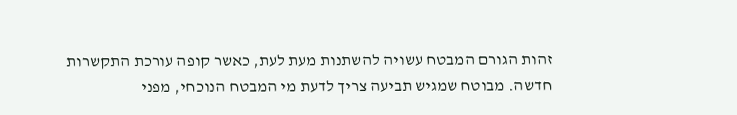זהות הגורם המבטח עשויה להשתנות מעת לעת, כאשר קופה עורכת התקשרות חדשה. מבוטח שמגיש תביעה צריך לדעת מי המבטח הנוכחי, מפני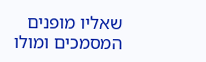שאליו מופנים המסמכים ומולו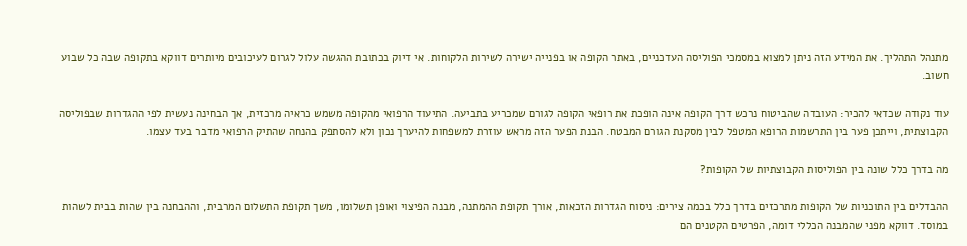מתנהל התהליך. את המידע הזה ניתן למצוא במסמכי הפוליסה העדכניים, באתר הקופה או בפנייה ישירה לשירות הלקוחות. אי דיוק בכתובת ההגשה עלול לגרום לעיכובים מיותרים דווקא בתקופה שבה כל שבוע חשוב.

עוד נקודה שכדאי להכיר: העובדה שהביטוח נרכש דרך הקופה אינה הופכת את רופאי הקופה לגורם שמכריע בתביעה. התיעוד הרפואי מהקופה משמש כראיה מרכזית, אך הבחינה נעשית לפי ההגדרות שבפוליסה הקבוצתית, וייתכן פער בין התרשמות הרופא המטפל לבין מסקנת הגורם המבטח. הבנת הפער הזה מראש עוזרת למשפחות להיערך נכון ולא להסתפק בהנחה שהתיק הרפואי מדבר בעד עצמו.

מה בדרך כלל שונה בין הפוליסות הקבוצתיות של הקופות?

ההבדלים בין התוכניות של הקופות מתרכזים בדרך כלל בכמה צירים: ניסוח הגדרות הזכאות, אורך תקופת ההמתנה, מבנה הפיצוי ואופן תשלומו, משך תקופת התשלום המרבית, וההבחנה בין שהות בבית לשהות במוסד. דווקא מפני שהמבנה הכללי דומה, הפרטים הקטנים הם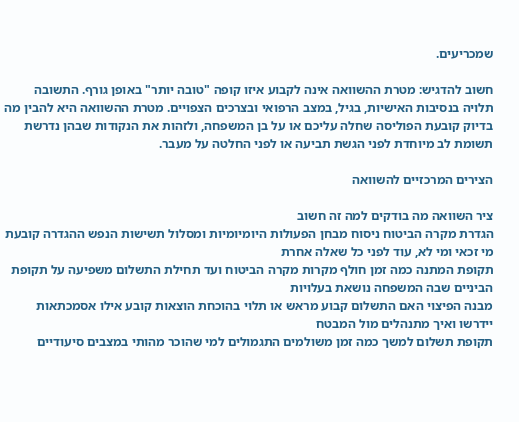שמכריעים.

חשוב להדגיש: מטרת ההשוואה אינה לקבוע איזו קופה "טובה יותר" באופן גורף. התשובה תלויה בנסיבות האישיות, בגיל, במצב הרפואי ובצרכים הצפויים. מטרת ההשוואה היא להבין מה בדיוק קובעת הפוליסה שחלה עליכם או על בן המשפחה, ולזהות את הנקודות שבהן נדרשת תשומת לב מיוחדת לפני הגשת תביעה או לפני החלטה על מעבר.

הצירים המרכזיים להשוואה

ציר השוואה מה בודקים למה זה חשוב
הגדרת מקרה הביטוח ניסוח מבחן הפעולות היומיומיות ומסלול תשישות הנפש ההגדרה קובעת מי זכאי ומי לא, עוד לפני כל שאלה אחרת
תקופת המתנה כמה זמן חולף מקרות מקרה הביטוח ועד תחילת התשלום משפיעה על תקופת הביניים שבה המשפחה נושאת בעלויות
מבנה הפיצוי האם התשלום קבוע מראש או תלוי בהוכחת הוצאות קובע אילו אסמכתאות יידרשו ואיך מתנהלים מול המבטח
תקופת תשלום למשך כמה זמן משולמים התגמולים למי שהוכר מהותי במצבים סיעודיים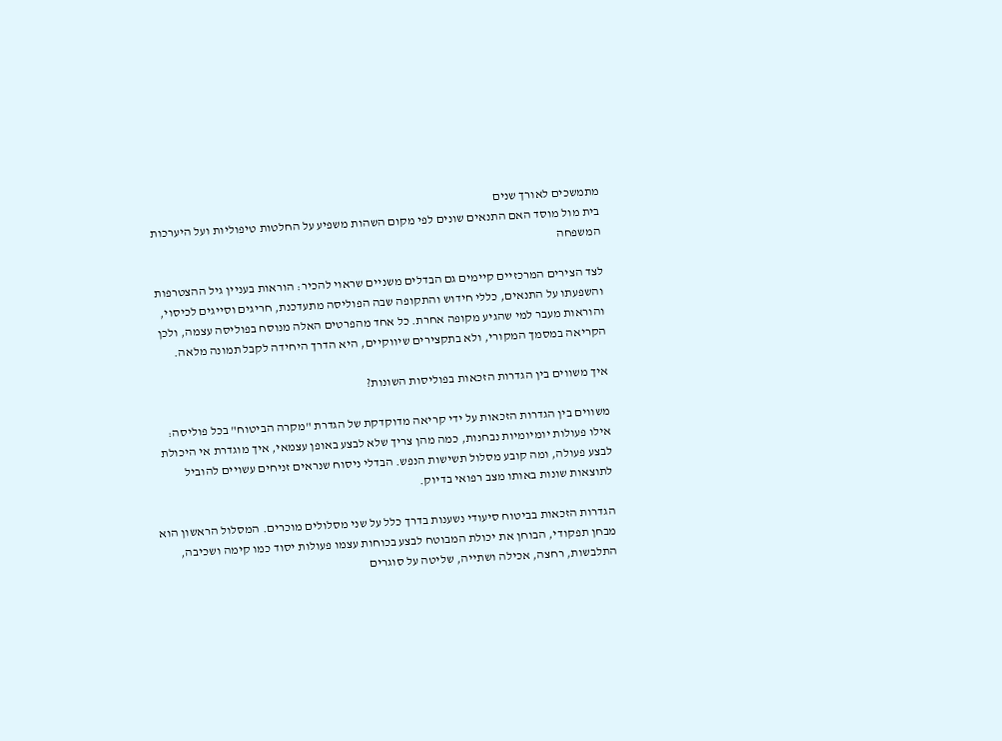מתמשכים לאורך שנים
בית מול מוסד האם התנאים שונים לפי מקום השהות משפיע על החלטות טיפוליות ועל היערכות המשפחה

לצד הצירים המרכזיים קיימים גם הבדלים משניים שראוי להכיר: הוראות בעניין גיל ההצטרפות והשפעתו על התנאים, כללי חידוש והתקופה שבה הפוליסה מתעדכנת, חריגים וסייגים לכיסוי, והוראות מעבר למי שהגיע מקופה אחרת. כל אחד מהפרטים האלה מנוסח בפוליסה עצמה, ולכן הקריאה במסמך המקורי, ולא בתקצירים שיווקיים, היא הדרך היחידה לקבל תמונה מלאה.

איך משווים בין הגדרות הזכאות בפוליסות השונות?

משווים בין הגדרות הזכאות על ידי קריאה מדוקדקת של הגדרת "מקרה הביטוח" בכל פוליסה: אילו פעולות יומיומיות נבחנות, כמה מהן צריך שלא לבצע באופן עצמאי, איך מוגדרת אי היכולת לבצע פעולה, ומה קובע מסלול תשישות הנפש. הבדלי ניסוח שנראים זניחים עשויים להוביל לתוצאות שונות באותו מצב רפואי בדיוק.

הגדרות הזכאות בביטוח סיעודי נשענות בדרך כלל על שני מסלולים מוכרים. המסלול הראשון הוא מבחן תפקודי, הבוחן את יכולת המבוטח לבצע בכוחות עצמו פעולות יסוד כמו קימה ושכיבה, התלבשות, רחצה, אכילה ושתייה, שליטה על סוגרים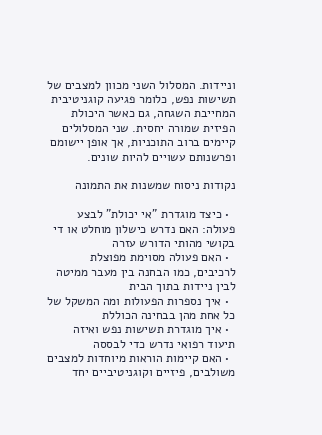וניידות. המסלול השני מכוון למצבים של תשישות נפש, כלומר פגיעה קוגניטיבית המחייבת השגחה, גם כאשר היכולת הפיזית שמורה יחסית. שני המסלולים קיימים ברוב התוכניות, אך אופן יישומם ופרשנותם עשויים להיות שונים.

נקודות ניסוח שמשנות את התמונה

  • כיצד מוגדרת "אי יכולת" לבצע פעולה: האם נדרש כישלון מוחלט או די בקושי מהותי הדורש עזרה
  • האם פעולה מסוימת מפוצלת לרכיבים, כמו הבחנה בין מעבר ממיטה לבין ניידות בתוך הבית
  • איך נספרות הפעולות ומה המשקל של כל אחת מהן בבחינה הכוללת
  • איך מוגדרת תשישות נפש ואיזה תיעוד רפואי נדרש כדי לבססה
  • האם קיימות הוראות מיוחדות למצבים משולבים, פיזיים וקוגניטיביים יחד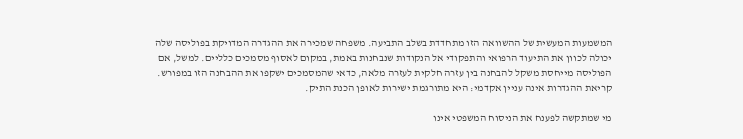המשמעות המעשית של ההשוואה הזו מתחדדת בשלב התביעה. משפחה שמכירה את ההגדרה המדויקת בפוליסה שלה יכולה לכוון את התיעוד הרפואי והתפקודי אל הנקודות שנבחנות באמת, במקום לאסוף מסמכים כלליים. למשל, אם הפוליסה מייחסת משקל להבחנה בין עזרה חלקית לעזרה מלאה, כדאי שהמסמכים ישקפו את ההבחנה הזו במפורש. קריאת ההגדרות אינה עניין אקדמי: היא מתורגמת ישירות לאופן הכנת התיק.

מי שמתקשה לפענח את הניסוח המשפטי אינו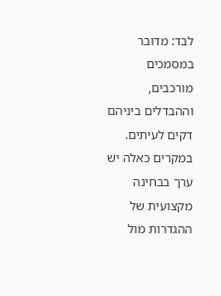לבד: מדובר במסמכים מורכבים, וההבדלים ביניהם דקים לעיתים. במקרים כאלה יש ערך בבחינה מקצועית של ההגדרות מול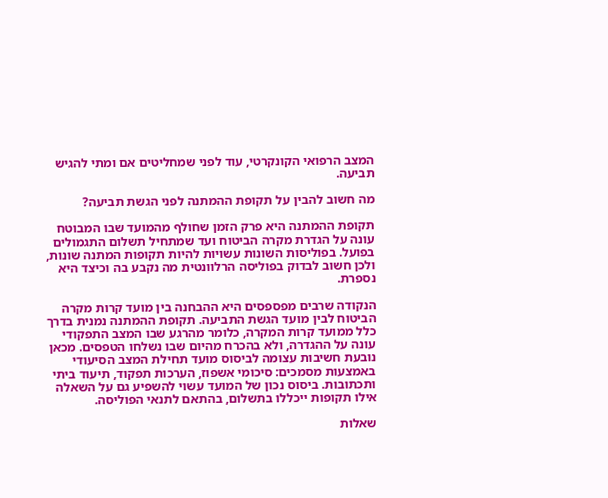המצב הרפואי הקונקרטי, עוד לפני שמחליטים אם ומתי להגיש תביעה.

מה חשוב להבין על תקופת ההמתנה לפני הגשת תביעה?

תקופת ההמתנה היא פרק הזמן שחולף מהמועד שבו המבוטח עונה על הגדרת מקרה הביטוח ועד שמתחיל תשלום התגמולים בפועל. בפוליסות השונות עשויות להיות תקופות המתנה שונות, ולכן חשוב לבדוק בפוליסה הרלוונטית מה נקבע בה וכיצד היא נספרת.

הנקודה שרבים מפספסים היא ההבחנה בין מועד קרות מקרה הביטוח לבין מועד הגשת התביעה. תקופת ההמתנה נמנית בדרך כלל ממועד קרות המקרה, כלומר מהרגע שבו המצב התפקודי עונה על ההגדרה, ולא בהכרח מהיום שבו נשלחו הטפסים. מכאן נובעת חשיבות עצומה לביסוס מועד תחילת המצב הסיעודי באמצעות מסמכים: סיכומי אשפוז, הערכות תפקוד, תיעוד ביתי ותכתובות. ביסוס נכון של המועד עשוי להשפיע גם על השאלה אילו תקופות ייכללו בתשלום, בהתאם לתנאי הפוליסה.

שאלות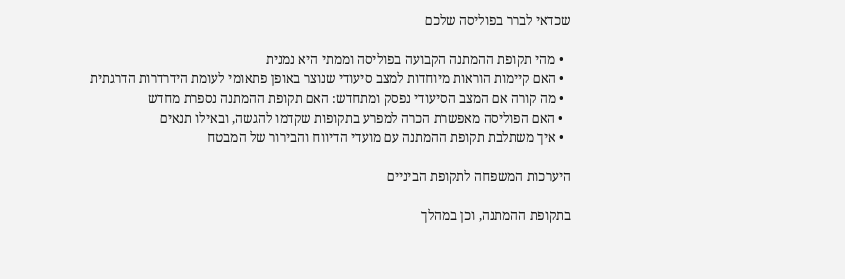שכדאי לברר בפוליסה שלכם

  • מהי תקופת ההמתנה הקבועה בפוליסה וממתי היא נמנית
  • האם קיימות הוראות מיוחדות למצב סיעודי שנוצר באופן פתאומי לעומת הידרדרות הדרגתית
  • מה קורה אם המצב הסיעודי נפסק ומתחדש: האם תקופת ההמתנה נספרת מחדש
  • האם הפוליסה מאפשרת הכרה למפרע בתקופות שקדמו להגשה, ובאילו תנאים
  • איך משתלבת תקופת ההמתנה עם מועדי הדיווח והבירור של המבטח

היערכות המשפחה לתקופת הביניים

בתקופת ההמתנה, וכן במהלך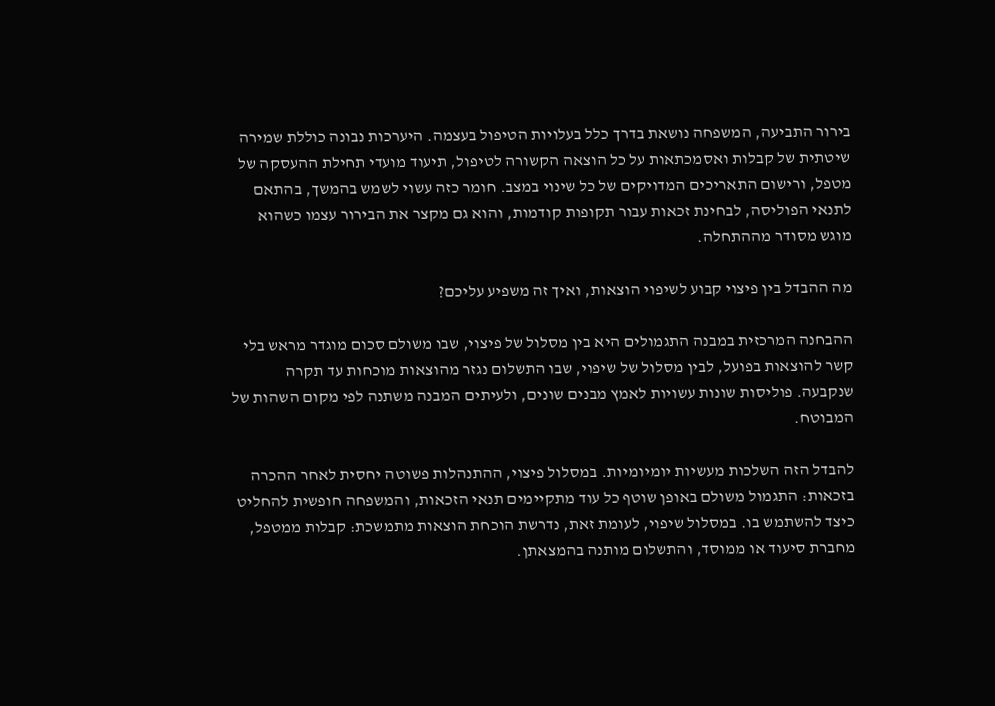בירור התביעה, המשפחה נושאת בדרך כלל בעלויות הטיפול בעצמה. היערכות נבונה כוללת שמירה שיטתית של קבלות ואסמכתאות על כל הוצאה הקשורה לטיפול, תיעוד מועדי תחילת ההעסקה של מטפל, ורישום התאריכים המדויקים של כל שינוי במצב. חומר כזה עשוי לשמש בהמשך, בהתאם לתנאי הפוליסה, לבחינת זכאות עבור תקופות קודמות, והוא גם מקצר את הבירור עצמו כשהוא מוגש מסודר מההתחלה.

מה ההבדל בין פיצוי קבוע לשיפוי הוצאות, ואיך זה משפיע עליכם?

ההבחנה המרכזית במבנה התגמולים היא בין מסלול של פיצוי, שבו משולם סכום מוגדר מראש בלי קשר להוצאות בפועל, לבין מסלול של שיפוי, שבו התשלום נגזר מהוצאות מוכחות עד תקרה שנקבעה. פוליסות שונות עשויות לאמץ מבנים שונים, ולעיתים המבנה משתנה לפי מקום השהות של המבוטח.

להבדל הזה השלכות מעשיות יומיומיות. במסלול פיצוי, ההתנהלות פשוטה יחסית לאחר ההכרה בזכאות: התגמול משולם באופן שוטף כל עוד מתקיימים תנאי הזכאות, והמשפחה חופשית להחליט כיצד להשתמש בו. במסלול שיפוי, לעומת זאת, נדרשת הוכחת הוצאות מתמשכת: קבלות ממטפל, מחברת סיעוד או ממוסד, והתשלום מותנה בהמצאתן.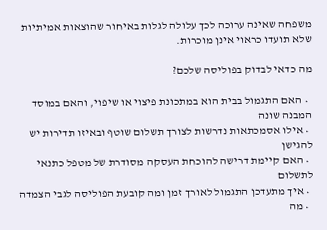משפחה שאינה ערוכה לכך עלולה לגלות באיחור שהוצאות אמיתיות שלא תועדו כראוי אינן מוכרות.

מה כדאי לבדוק בפוליסה שלכם?

  • האם התגמול בבית הוא במתכונת פיצוי או שיפוי, והאם במוסד המבנה שונה
  • אילו אסמכתאות נדרשות לצורך תשלום שוטף ובאיזו תדירות יש להגישן
  • האם קיימת דרישה להוכחת העסקה מסודרת של מטפל כתנאי לתשלום
  • איך מתעדכן התגמול לאורך זמן ומה קובעת הפוליסה לגבי הצמדה
  • מה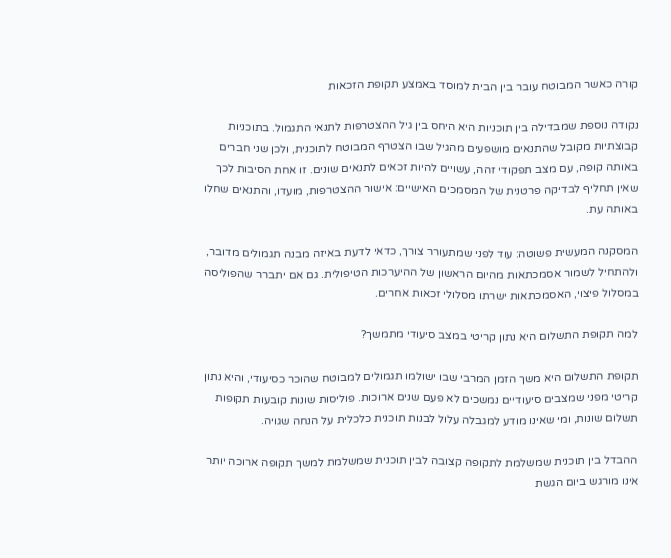קורה כאשר המבוטח עובר בין הבית למוסד באמצע תקופת הזכאות

נקודה נוספת שמבדילה בין תוכניות היא היחס בין גיל ההצטרפות לתנאי התגמול. בתוכניות קבוצתיות מקובל שהתנאים מושפעים מהגיל שבו הצטרף המבוטח לתוכנית, ולכן שני חברים באותה קופה, עם מצב תפקודי זהה, עשויים להיות זכאים לתנאים שונים. זו אחת הסיבות לכך שאין תחליף לבדיקה פרטנית של המסמכים האישיים: אישור ההצטרפות, מועדו, והתנאים שחלו באותה עת.

המסקנה המעשית פשוטה: עוד לפני שמתעורר צורך, כדאי לדעת באיזה מבנה תגמולים מדובר, ולהתחיל לשמור אסמכתאות מהיום הראשון של ההיערכות הטיפולית. גם אם יתברר שהפוליסה במסלול פיצוי, האסמכתאות ישרתו מסלולי זכאות אחרים.

למה תקופת התשלום היא נתון קריטי במצב סיעודי מתמשך?

תקופת התשלום היא משך הזמן המרבי שבו ישולמו תגמולים למבוטח שהוכר כסיעודי, והיא נתון קריטי מפני שמצבים סיעודיים נמשכים לא פעם שנים ארוכות. פוליסות שונות קובעות תקופות תשלום שונות, ומי שאינו מודע למגבלה עלול לבנות תוכנית כלכלית על הנחה שגויה.

ההבדל בין תוכנית שמשלמת לתקופה קצובה לבין תוכנית שמשלמת למשך תקופה ארוכה יותר אינו מורגש ביום הגשת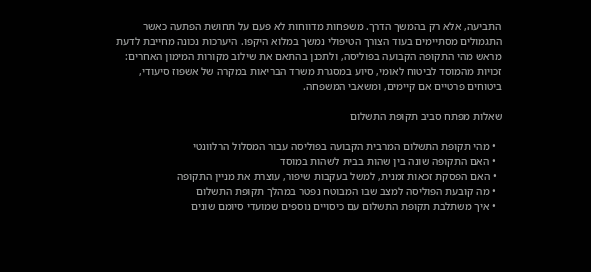התביעה, אלא רק בהמשך הדרך. משפחות מדווחות לא פעם על תחושת הפתעה כאשר התגמולים מסתיימים בעוד הצורך הטיפולי נמשך במלוא היקפו. היערכות נכונה מחייבת לדעת מראש מהי התקופה הקבועה בפוליסה, ולתכנן בהתאם את שילוב מקורות המימון האחרים: זכויות מהמוסד לביטוח לאומי, סיוע במסגרת משרד הבריאות במקרה של אשפוז סיעודי, ביטוחים פרטיים אם קיימים, ומשאבי המשפחה.

שאלות מפתח סביב תקופת התשלום

  • מהי תקופת התשלום המרבית הקבועה בפוליסה עבור המסלול הרלוונטי
  • האם התקופה שונה בין שהות בבית לשהות במוסד
  • האם הפסקת זכאות זמנית, למשל בעקבות שיפור, עוצרת את מניין התקופה
  • מה קובעת הפוליסה למצב שבו המבוטח נפטר במהלך תקופת התשלום
  • איך משתלבת תקופת התשלום עם כיסויים נוספים שמועדי סיומם שונים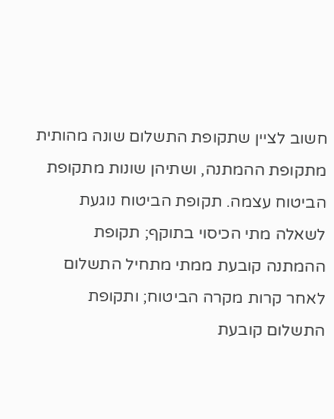חשוב לציין שתקופת התשלום שונה מהותית מתקופת ההמתנה, ושתיהן שונות מתקופת הביטוח עצמה. תקופת הביטוח נוגעת לשאלה מתי הכיסוי בתוקף; תקופת ההמתנה קובעת ממתי מתחיל התשלום לאחר קרות מקרה הביטוח; ותקופת התשלום קובעת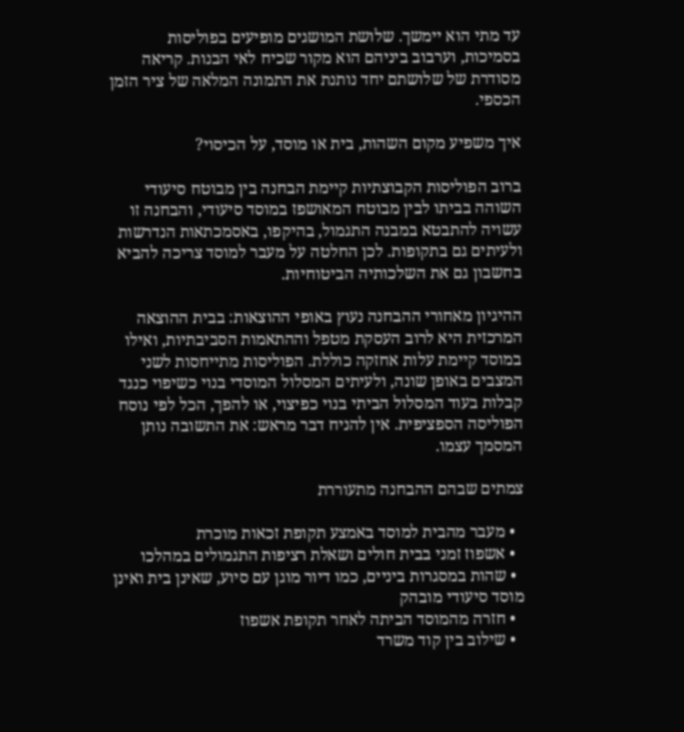עד מתי הוא יימשך. שלושת המושגים מופיעים בפוליסות בסמיכות, וערבוב ביניהם הוא מקור שכיח לאי הבנות. קריאה מסודרת של שלושתם יחד נותנת את התמונה המלאה של ציר הזמן הכספי.

איך משפיע מקום השהות, בית או מוסד, על הכיסוי?

ברוב הפוליסות הקבוצתיות קיימת הבחנה בין מבוטח סיעודי השוהה בביתו לבין מבוטח המאושפז במוסד סיעודי, והבחנה זו עשויה להתבטא במבנה התגמול, בהיקפו, באסמכתאות הנדרשות ולעיתים גם בתקופות. לכן החלטה על מעבר למוסד צריכה להביא בחשבון גם את השלכותיה הביטוחיות.

ההיגיון מאחורי ההבחנה נעוץ באופי ההוצאות: בבית ההוצאה המרכזית היא לרוב העסקת מטפל וההתאמות הסביבתיות, ואילו במוסד קיימת עלות אחזקה כוללת. הפוליסות מתייחסות לשני המצבים באופן שונה, ולעיתים המסלול המוסדי בנוי כשיפוי כנגד קבלות בעוד המסלול הביתי בנוי כפיצוי, או להפך, הכל לפי נוסח הפוליסה הספציפית. אין להניח דבר מראש: את התשובה נותן המסמך עצמו.

צמתים שבהם ההבחנה מתעוררת

  • מעבר מהבית למוסד באמצע תקופת זכאות מוכרת
  • אשפוז זמני בבית חולים ושאלת רציפות התגמולים במהלכו
  • שהות במסגרות ביניים, כמו דיור מוגן עם סיוע, שאינן בית ואינן מוסד סיעודי מובהק
  • חזרה מהמוסד הביתה לאחר תקופת אשפוז
  • שילוב בין קוד משרד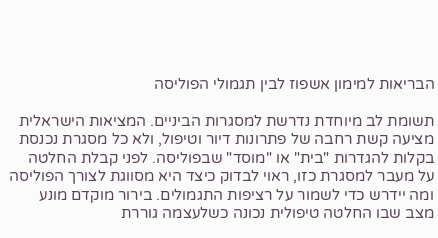הבריאות למימון אשפוז לבין תגמולי הפוליסה

תשומת לב מיוחדת נדרשת למסגרות הביניים. המציאות הישראלית מציעה קשת רחבה של פתרונות דיור וטיפול, ולא כל מסגרת נכנסת בקלות להגדרות "בית" או "מוסד" שבפוליסה. לפני קבלת החלטה על מעבר למסגרת כזו, ראוי לבדוק כיצד היא מסווגת לצורך הפוליסה ומה יידרש כדי לשמור על רציפות התגמולים. בירור מוקדם מונע מצב שבו החלטה טיפולית נכונה כשלעצמה גוררת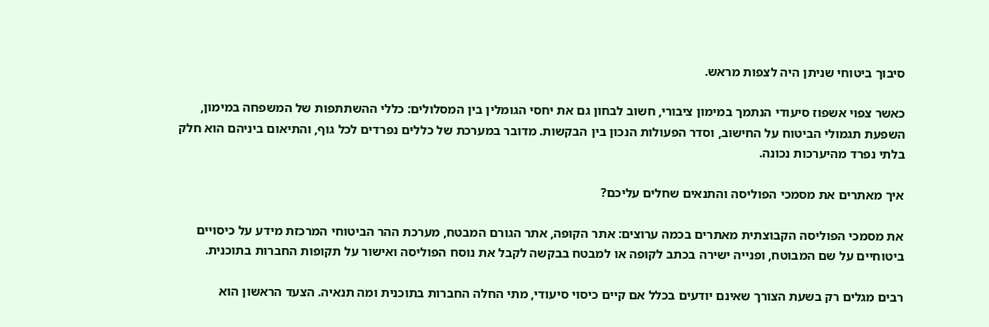סיבוך ביטוחי שניתן היה לצפות מראש.

כאשר צפוי אשפוז סיעודי הנתמך במימון ציבורי, חשוב לבחון גם את יחסי הגומלין בין המסלולים: כללי ההשתתפות של המשפחה במימון, השפעת תגמולי הביטוח על החישוב, וסדר הפעולות הנכון בין הבקשות. מדובר במערכת של כללים נפרדים לכל גוף, והתיאום ביניהם הוא חלק בלתי נפרד מהיערכות נכונה.

איך מאתרים את מסמכי הפוליסה והתנאים שחלים עליכם?

את מסמכי הפוליסה הקבוצתית מאתרים בכמה ערוצים: אתר הקופה, אתר הגורם המבטח, מערכת ההר הביטוחי המרכזת מידע על כיסויים ביטוחיים על שם המבוטח, ופנייה ישירה בכתב לקופה או למבטח בבקשה לקבל את נוסח הפוליסה ואישור על תקופות החברות בתוכנית.

רבים מגלים רק בשעת הצורך שאינם יודעים בכלל אם קיים כיסוי סיעודי, מתי החלה החברות בתוכנית ומה תנאיה. הצעד הראשון הוא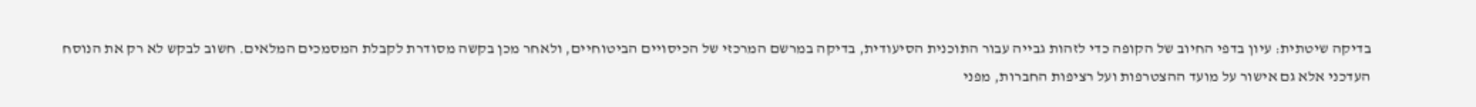בדיקה שיטתית: עיון בדפי החיוב של הקופה כדי לזהות גבייה עבור התוכנית הסיעודית, בדיקה במרשם המרכזי של הכיסויים הביטוחיים, ולאחר מכן בקשה מסודרת לקבלת המסמכים המלאים. חשוב לבקש לא רק את הנוסח העדכני אלא גם אישור על מועד ההצטרפות ועל רציפות החברות, מפני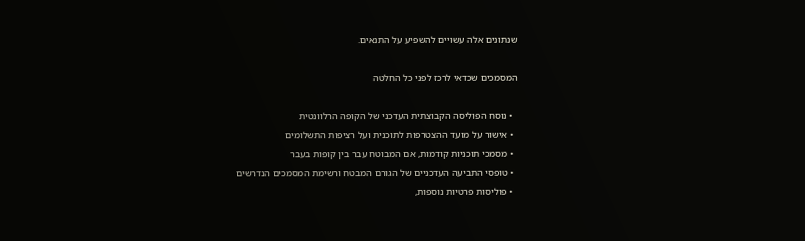שנתונים אלה עשויים להשפיע על התנאים.

המסמכים שכדאי לרכז לפני כל החלטה

  • נוסח הפוליסה הקבוצתית העדכני של הקופה הרלוונטית
  • אישור על מועד ההצטרפות לתוכנית ועל רציפות התשלומים
  • מסמכי תוכניות קודמות, אם המבוטח עבר בין קופות בעבר
  • טופסי התביעה העדכניים של הגורם המבטח ורשימת המסמכים הנדרשים
  • פוליסות פרטיות נוספות,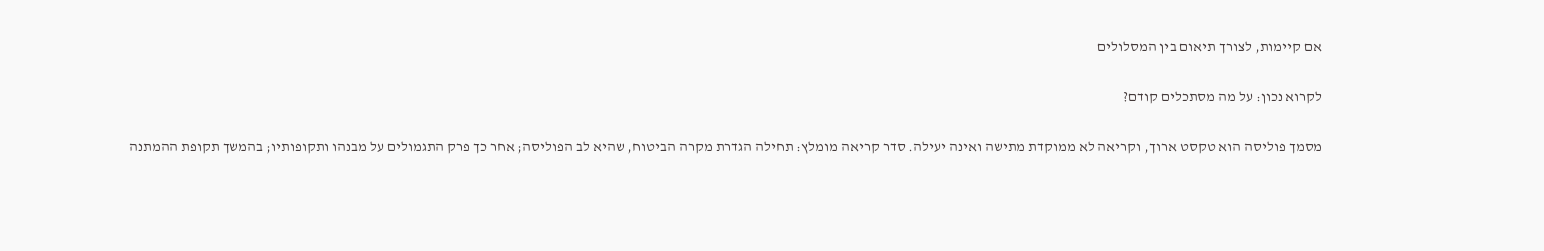אם קיימות, לצורך תיאום בין המסלולים

לקרוא נכון: על מה מסתכלים קודם?

מסמך פוליסה הוא טקסט ארוך, וקריאה לא ממוקדת מתישה ואינה יעילה. סדר קריאה מומלץ: תחילה הגדרת מקרה הביטוח, שהיא לב הפוליסה; אחר כך פרק התגמולים על מבנהו ותקופותיו; בהמשך תקופת ההמתנה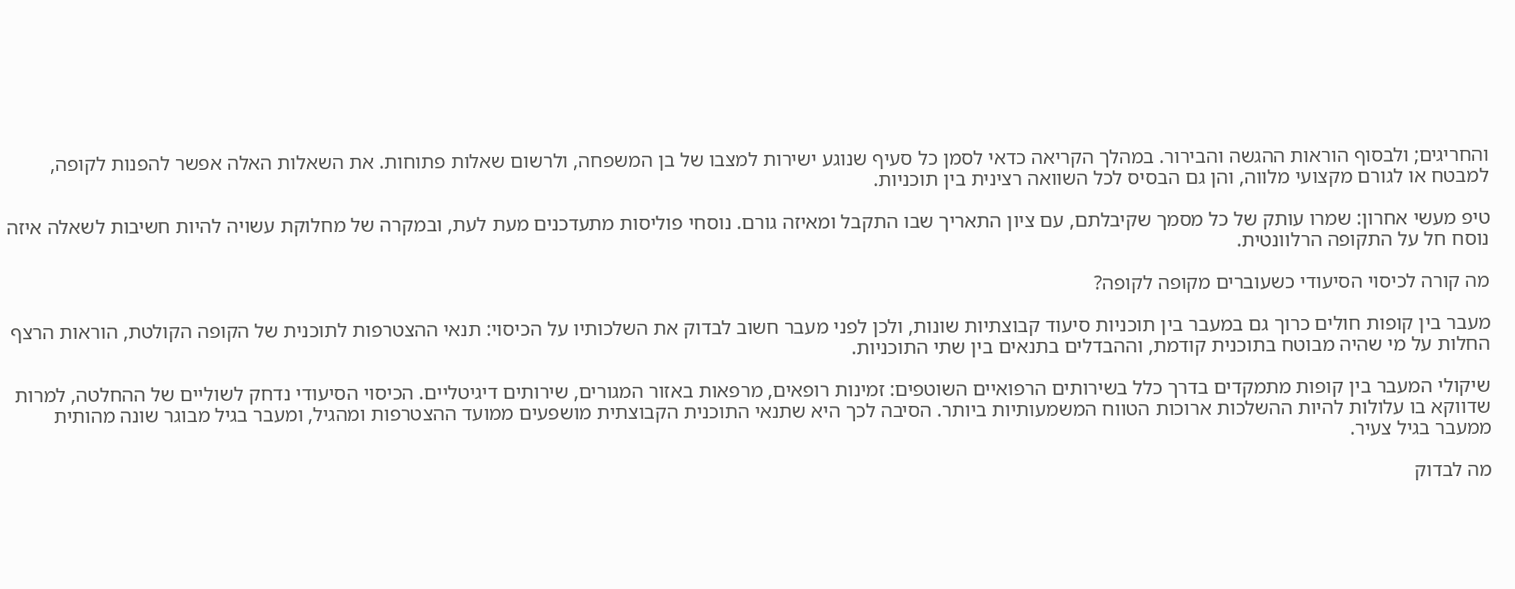והחריגים; ולבסוף הוראות ההגשה והבירור. במהלך הקריאה כדאי לסמן כל סעיף שנוגע ישירות למצבו של בן המשפחה, ולרשום שאלות פתוחות. את השאלות האלה אפשר להפנות לקופה, למבטח או לגורם מקצועי מלווה, והן גם הבסיס לכל השוואה רצינית בין תוכניות.

טיפ מעשי אחרון: שמרו עותק של כל מסמך שקיבלתם, עם ציון התאריך שבו התקבל ומאיזה גורם. נוסחי פוליסות מתעדכנים מעת לעת, ובמקרה של מחלוקת עשויה להיות חשיבות לשאלה איזה נוסח חל על התקופה הרלוונטית.

מה קורה לכיסוי הסיעודי כשעוברים מקופה לקופה?

מעבר בין קופות חולים כרוך גם במעבר בין תוכניות סיעוד קבוצתיות שונות, ולכן לפני מעבר חשוב לבדוק את השלכותיו על הכיסוי: תנאי ההצטרפות לתוכנית של הקופה הקולטת, הוראות הרצף החלות על מי שהיה מבוטח בתוכנית קודמת, וההבדלים בתנאים בין שתי התוכניות.

שיקולי המעבר בין קופות מתמקדים בדרך כלל בשירותים הרפואיים השוטפים: זמינות רופאים, מרפאות באזור המגורים, שירותים דיגיטליים. הכיסוי הסיעודי נדחק לשוליים של ההחלטה, למרות שדווקא בו עלולות להיות ההשלכות ארוכות הטווח המשמעותיות ביותר. הסיבה לכך היא שתנאי התוכנית הקבוצתית מושפעים ממועד ההצטרפות ומהגיל, ומעבר בגיל מבוגר שונה מהותית ממעבר בגיל צעיר.

מה לבדוק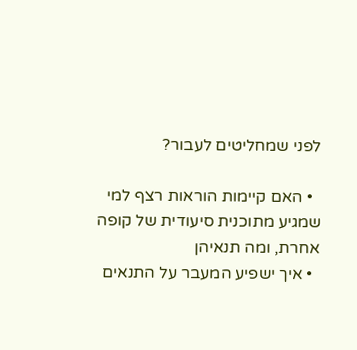לפני שמחליטים לעבור?

  • האם קיימות הוראות רצף למי שמגיע מתוכנית סיעודית של קופה אחרת, ומה תנאיהן
  • איך ישפיע המעבר על התנאים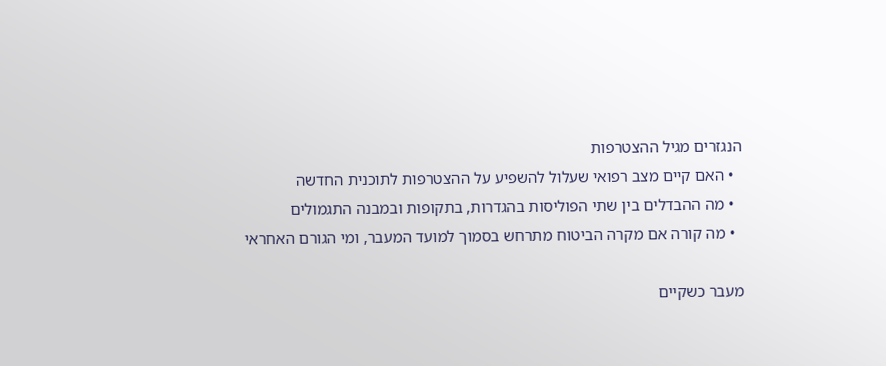הנגזרים מגיל ההצטרפות
  • האם קיים מצב רפואי שעלול להשפיע על ההצטרפות לתוכנית החדשה
  • מה ההבדלים בין שתי הפוליסות בהגדרות, בתקופות ובמבנה התגמולים
  • מה קורה אם מקרה הביטוח מתרחש בסמוך למועד המעבר, ומי הגורם האחראי

מעבר כשקיים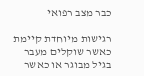כבר מצב רפואי

רגישות מיוחדת קיימת כאשר שוקלים מעבר בגיל מבוגר או כאשר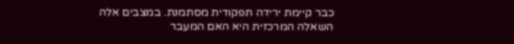כבר קיימת ירידה תפקודית מסתמנת. במצבים אלה השאלה המרכזית היא האם המעבר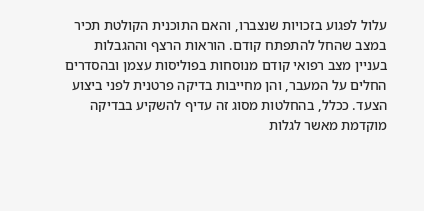עלול לפגוע בזכויות שנצברו, והאם התוכנית הקולטת תכיר במצב שהחל להתפתח קודם. הוראות הרצף וההגבלות בעניין מצב רפואי קודם מנוסחות בפוליסות עצמן ובהסדרים החלים על המעבר, והן מחייבות בדיקה פרטנית לפני ביצוע הצעד. ככלל, בהחלטות מסוג זה עדיף להשקיע בבדיקה מוקדמת מאשר לגלות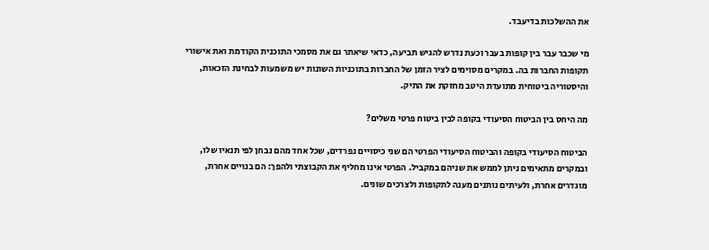את ההשלכות בדיעבד.

מי שכבר עבר בין קופות בעבר וכעת נדרש להגיש תביעה, כדאי שיאתר גם את מסמכי התוכנית הקודמת ואת אישורי תקופות החברות בה. במקרים מסוימים לציר הזמן של החברות בתוכניות השונות יש משמעות לבחינת הזכאות, והיסטוריה ביטוחית מתועדת היטב מחזקת את התיק.

מה היחס בין הביטוח הסיעודי בקופה לבין ביטוח פרטי משלים?

הביטוח הסיעודי בקופה והביטוח הסיעודי הפרטי הם שני כיסויים נפרדים, שכל אחד מהם נבחן לפי תנאיו שלו, ובמקרים מתאימים ניתן לממש את שניהם במקביל. הפרטי אינו מחליף את הקבוצתי ולהפך: הם בנויים אחרת, מוגדרים אחרת, ולעיתים נותנים מענה לתקופות ולצרכים שונים.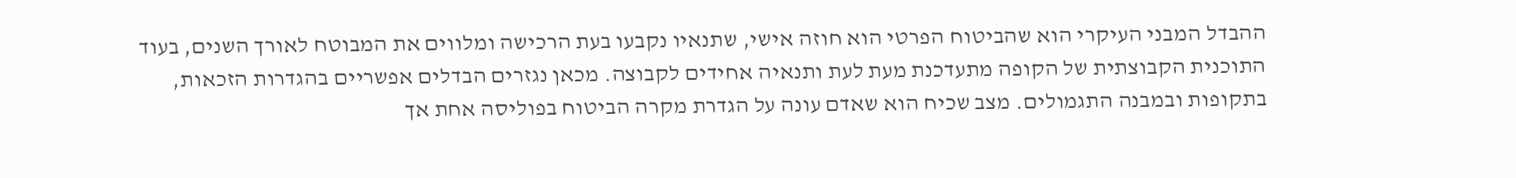ההבדל המבני העיקרי הוא שהביטוח הפרטי הוא חוזה אישי, שתנאיו נקבעו בעת הרכישה ומלווים את המבוטח לאורך השנים, בעוד התוכנית הקבוצתית של הקופה מתעדכנת מעת לעת ותנאיה אחידים לקבוצה. מכאן נגזרים הבדלים אפשריים בהגדרות הזכאות, בתקופות ובמבנה התגמולים. מצב שכיח הוא שאדם עונה על הגדרת מקרה הביטוח בפוליסה אחת אך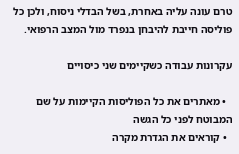טרם עונה עליה באחרת, בשל הבדלי ניסוח, ולכן כל פוליסה חייבת להיבחן בנפרד מול המצב הרפואי.

עקרונות עבודה כשקיימים שני כיסויים

  • מאתרים את כל הפוליסות הקיימות על שם המבוטח לפני כל הגשה
  • קוראים את הגדרת מקרה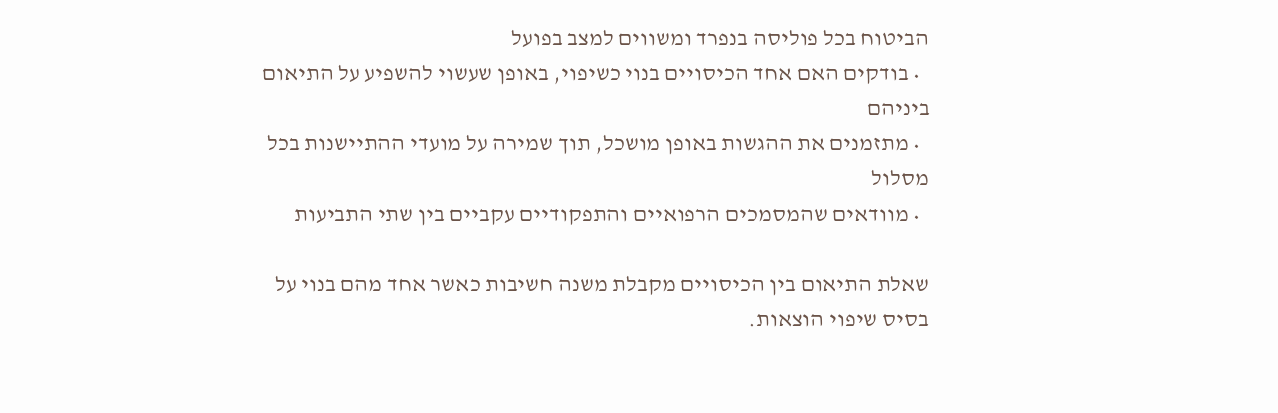הביטוח בכל פוליסה בנפרד ומשווים למצב בפועל
  • בודקים האם אחד הכיסויים בנוי כשיפוי, באופן שעשוי להשפיע על התיאום ביניהם
  • מתזמנים את ההגשות באופן מושכל, תוך שמירה על מועדי ההתיישנות בכל מסלול
  • מוודאים שהמסמכים הרפואיים והתפקודיים עקביים בין שתי התביעות

שאלת התיאום בין הכיסויים מקבלת משנה חשיבות כאשר אחד מהם בנוי על בסיס שיפוי הוצאות.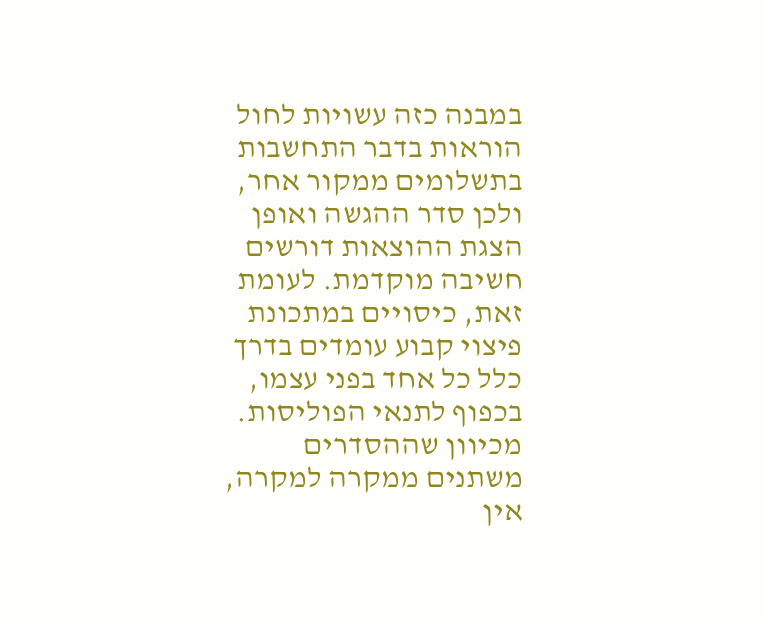במבנה כזה עשויות לחול הוראות בדבר התחשבות בתשלומים ממקור אחר, ולכן סדר ההגשה ואופן הצגת ההוצאות דורשים חשיבה מוקדמת. לעומת זאת, כיסויים במתכונת פיצוי קבוע עומדים בדרך כלל כל אחד בפני עצמו, בכפוף לתנאי הפוליסות. מכיוון שההסדרים משתנים ממקרה למקרה, אין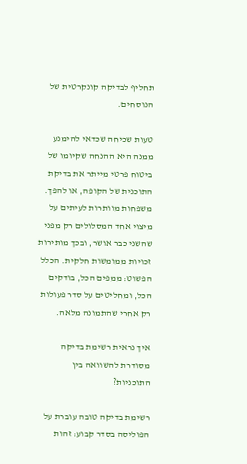תחליף לבדיקה קונקרטית של הנוסחים.

טעות שכיחה שכדאי להימנע ממנה היא ההנחה שקיומו של ביטוח פרטי מייתר את בדיקת התוכנית של הקופה, או להפך. משפחות מוותרות לעיתים על מיצוי אחד המסלולים רק מפני שהשני כבר אושר, ובכך מותירות זכויות ממומשות חלקית. הכלל הפשוט: ממפים הכל, בודקים הכל, ומחליטים על סדר פעולות רק אחרי שהתמונה מלאה.

איך נראית רשימת בדיקה מסודרת להשוואה בין התוכניות?

רשימת בדיקה טובה עוברת על הפוליסה בסדר קבוע: זהות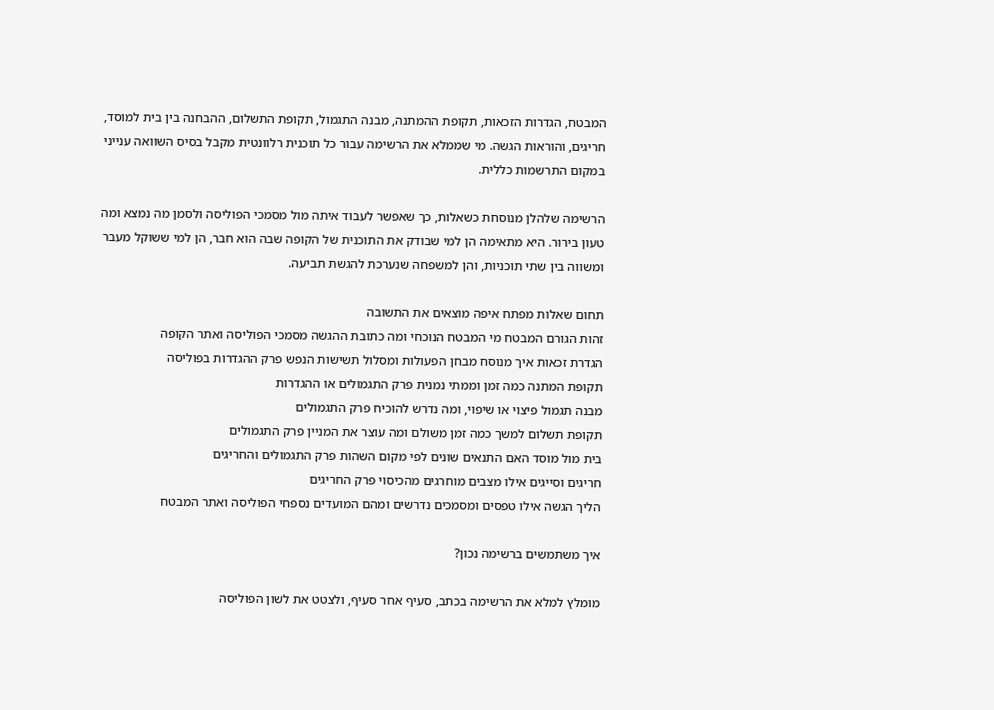המבטח, הגדרות הזכאות, תקופת ההמתנה, מבנה התגמול, תקופת התשלום, ההבחנה בין בית למוסד, חריגים, והוראות הגשה. מי שממלא את הרשימה עבור כל תוכנית רלוונטית מקבל בסיס השוואה ענייני במקום התרשמות כללית.

הרשימה שלהלן מנוסחת כשאלות, כך שאפשר לעבוד איתה מול מסמכי הפוליסה ולסמן מה נמצא ומה טעון בירור. היא מתאימה הן למי שבודק את התוכנית של הקופה שבה הוא חבר, הן למי ששוקל מעבר ומשווה בין שתי תוכניות, והן למשפחה שנערכת להגשת תביעה.

תחום שאלות מפתח איפה מוצאים את התשובה
זהות הגורם המבטח מי המבטח הנוכחי ומה כתובת ההגשה מסמכי הפוליסה ואתר הקופה
הגדרת זכאות איך מנוסח מבחן הפעולות ומסלול תשישות הנפש פרק ההגדרות בפוליסה
תקופת המתנה כמה זמן וממתי נמנית פרק התגמולים או ההגדרות
מבנה תגמול פיצוי או שיפוי, ומה נדרש להוכיח פרק התגמולים
תקופת תשלום למשך כמה זמן משולם ומה עוצר את המניין פרק התגמולים
בית מול מוסד האם התנאים שונים לפי מקום השהות פרק התגמולים והחריגים
חריגים וסייגים אילו מצבים מוחרגים מהכיסוי פרק החריגים
הליך הגשה אילו טפסים ומסמכים נדרשים ומהם המועדים נספחי הפוליסה ואתר המבטח

איך משתמשים ברשימה נכון?

מומלץ למלא את הרשימה בכתב, סעיף אחר סעיף, ולצטט את לשון הפוליסה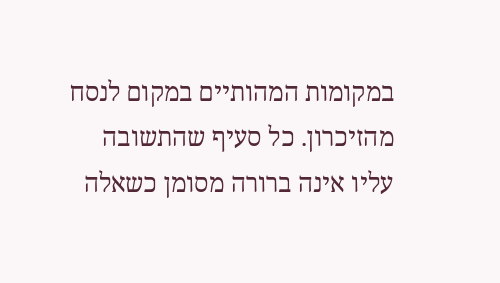במקומות המהותיים במקום לנסח מהזיכרון. כל סעיף שהתשובה עליו אינה ברורה מסומן כשאלה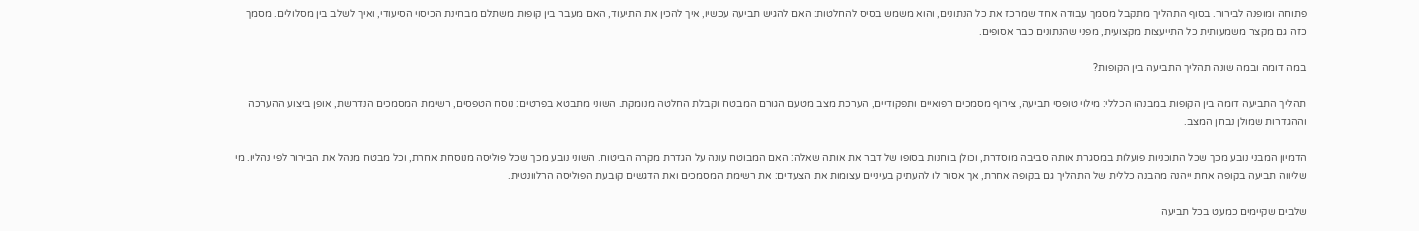פתוחה ומופנה לבירור. בסוף התהליך מתקבל מסמך עבודה אחד שמרכז את כל הנתונים, והוא משמש בסיס להחלטות: האם להגיש תביעה עכשיו, איך להכין את התיעוד, האם מעבר בין קופות משתלם מבחינת הכיסוי הסיעודי, ואיך לשלב בין מסלולים. מסמך כזה גם מקצר משמעותית כל התייעצות מקצועית, מפני שהנתונים כבר אסופים.

במה דומה ובמה שונה תהליך התביעה בין הקופות?

תהליך התביעה דומה בין הקופות במבנהו הכללי: מילוי טופסי תביעה, צירוף מסמכים רפואיים ותפקודיים, הערכת מצב מטעם הגורם המבטח וקבלת החלטה מנומקת. השוני מתבטא בפרטים: נוסח הטפסים, רשימת המסמכים הנדרשת, אופן ביצוע ההערכה וההגדרות שמולן נבחן המצב.

הדמיון המבני נובע מכך שכל התוכניות פועלות במסגרת אותה סביבה מוסדרת, וכולן בוחנות בסופו של דבר את אותה שאלה: האם המבוטח עונה על הגדרת מקרה הביטוח. השוני נובע מכך שכל פוליסה מנוסחת אחרת, וכל מבטח מנהל את הבירור לפי נהליו. מי שליווה תביעה בקופה אחת ייהנה מהבנה כללית של התהליך גם בקופה אחרת, אך אסור לו להעתיק בעיניים עצומות את הצעדים: את רשימת המסמכים ואת הדגשים קובעת הפוליסה הרלוונטית.

שלבים שקיימים כמעט בכל תביעה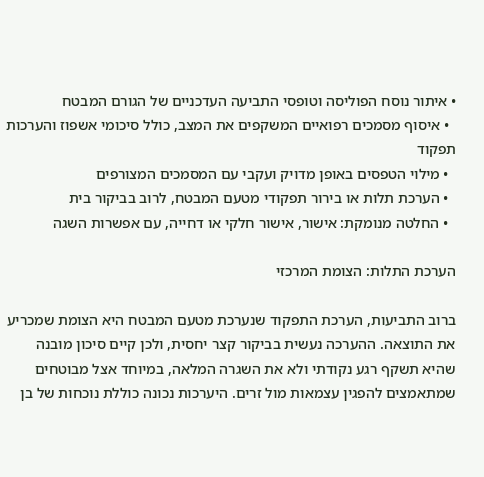• איתור נוסח הפוליסה וטופסי התביעה העדכניים של הגורם המבטח
  • איסוף מסמכים רפואיים המשקפים את המצב, כולל סיכומי אשפוז והערכות תפקוד
  • מילוי הטפסים באופן מדויק ועקבי עם המסמכים המצורפים
  • הערכת תלות או בירור תפקודי מטעם המבטח, לרוב בביקור בית
  • החלטה מנומקת: אישור, אישור חלקי או דחייה, עם אפשרות השגה

הערכת התלות: הצומת המרכזי

ברוב התביעות, הערכת התפקוד שנערכת מטעם המבטח היא הצומת שמכריע את התוצאה. ההערכה נעשית בביקור קצר יחסית, ולכן קיים סיכון מובנה שהיא תשקף רגע נקודתי ולא את השגרה המלאה, במיוחד אצל מבוטחים שמתאמצים להפגין עצמאות מול זרים. היערכות נכונה כוללת נוכחות של בן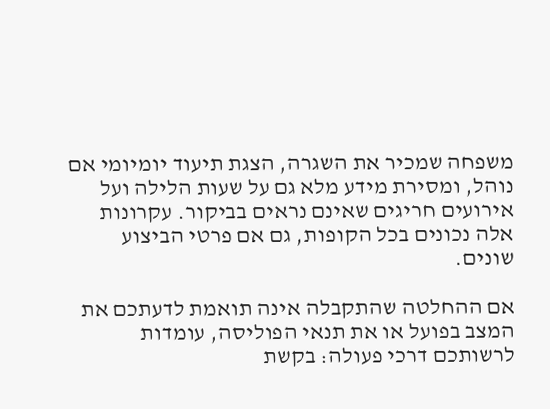משפחה שמכיר את השגרה, הצגת תיעוד יומיומי אם נוהל, ומסירת מידע מלא גם על שעות הלילה ועל אירועים חריגים שאינם נראים בביקור. עקרונות אלה נכונים בכל הקופות, גם אם פרטי הביצוע שונים.

אם ההחלטה שהתקבלה אינה תואמת לדעתכם את המצב בפועל או את תנאי הפוליסה, עומדות לרשותכם דרכי פעולה: בקשת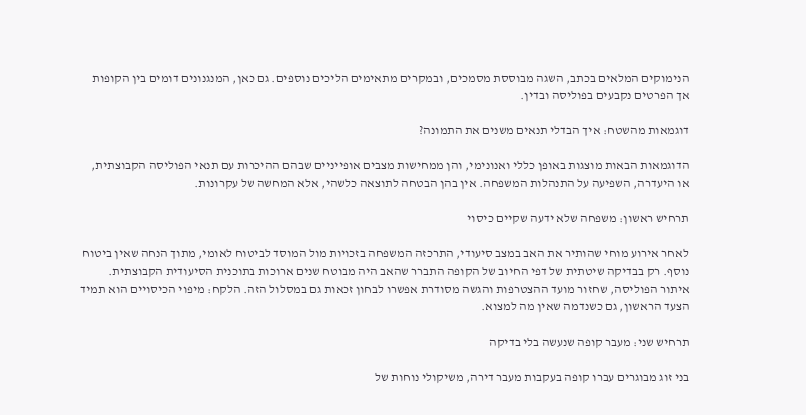הנימוקים המלאים בכתב, השגה מבוססת מסמכים, ובמקרים מתאימים הליכים נוספים. גם כאן, המנגנונים דומים בין הקופות אך הפרטים נקבעים בפוליסה ובדין.

דוגמאות מהשטח: איך הבדלי תנאים משנים את התמונה?

הדוגמאות הבאות מוצגות באופן כללי ואנונימי, והן ממחישות מצבים אופייניים שבהם ההיכרות עם תנאי הפוליסה הקבוצתית, או היעדרה, השפיעה על התנהלות המשפחה. אין בהן הבטחה לתוצאה כלשהי, אלא המחשה של עקרונות.

תרחיש ראשון: משפחה שלא ידעה שקיים כיסוי

לאחר אירוע מוחי שהותיר את האב במצב סיעודי, התרכזה המשפחה בזכויות מול המוסד לביטוח לאומי, מתוך הנחה שאין ביטוח נוסף. רק בבדיקה שיטתית של דפי החיוב של הקופה התברר שהאב היה מבוטח שנים ארוכות בתוכנית הסיעודית הקבוצתית. איתור הפוליסה, שחזור מועד ההצטרפות והגשה מסודרת אפשרו לבחון זכאות גם במסלול הזה. הלקח: מיפוי הכיסויים הוא תמיד הצעד הראשון, גם כשנדמה שאין מה למצוא.

תרחיש שני: מעבר קופה שנעשה בלי בדיקה

בני זוג מבוגרים עברו קופה בעקבות מעבר דירה, משיקולי נוחות של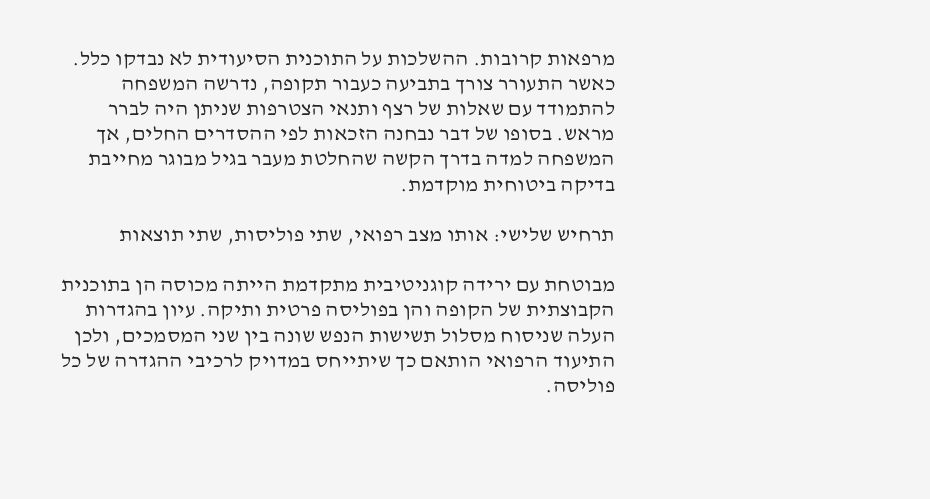מרפאות קרובות. ההשלכות על התוכנית הסיעודית לא נבדקו כלל. כאשר התעורר צורך בתביעה כעבור תקופה, נדרשה המשפחה להתמודד עם שאלות של רצף ותנאי הצטרפות שניתן היה לברר מראש. בסופו של דבר נבחנה הזכאות לפי ההסדרים החלים, אך המשפחה למדה בדרך הקשה שהחלטת מעבר בגיל מבוגר מחייבת בדיקה ביטוחית מוקדמת.

תרחיש שלישי: אותו מצב רפואי, שתי פוליסות, שתי תוצאות

מבוטחת עם ירידה קוגניטיבית מתקדמת הייתה מכוסה הן בתוכנית הקבוצתית של הקופה והן בפוליסה פרטית ותיקה. עיון בהגדרות העלה שניסוח מסלול תשישות הנפש שונה בין שני המסמכים, ולכן התיעוד הרפואי הותאם כך שיתייחס במדויק לרכיבי ההגדרה של כל פוליסה.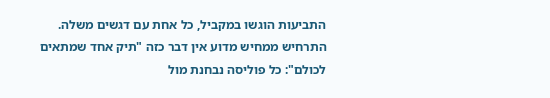התביעות הוגשו במקביל, כל אחת עם דגשים משלה. התרחיש ממחיש מדוע אין דבר כזה "תיק אחד שמתאים לכולם": כל פוליסה נבחנת מול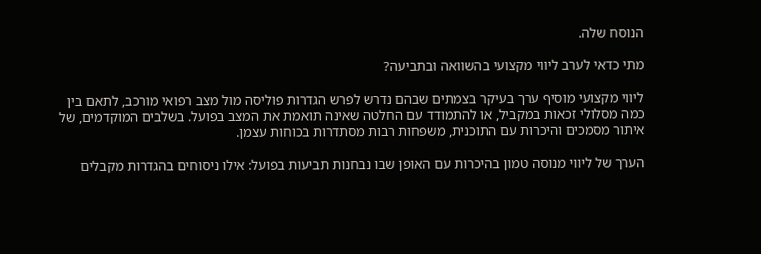הנוסח שלה.

מתי כדאי לערב ליווי מקצועי בהשוואה ובתביעה?

ליווי מקצועי מוסיף ערך בעיקר בצמתים שבהם נדרש לפרש הגדרות פוליסה מול מצב רפואי מורכב, לתאם בין כמה מסלולי זכאות במקביל, או להתמודד עם החלטה שאינה תואמת את המצב בפועל. בשלבים המוקדמים, של איתור מסמכים והיכרות עם התוכנית, משפחות רבות מסתדרות בכוחות עצמן.

הערך של ליווי מנוסה טמון בהיכרות עם האופן שבו נבחנות תביעות בפועל: אילו ניסוחים בהגדרות מקבלים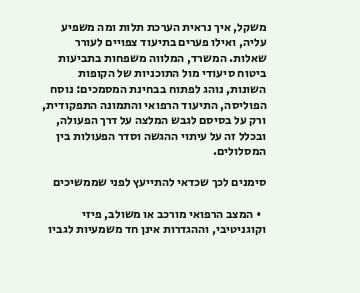משקל, איך נראית הערכת תלות ומה משפיע עליה, ואילו פערים בתיעוד צפויים לעורר שאלות. המשרד, המלווה משפחות בתביעות ביטוח סיעודי מול התוכניות של הקופות השונות, נוהג לפתוח בבחינת המסמכים: נוסח הפוליסה, התיעוד הרפואי והתמונה התפקודית, ורק על בסיסם לגבש המלצה על דרך הפעולה, ובכלל זה על עיתוי ההגשה וסדר הפעולות בין המסלולים.

סימנים לכך שכדאי להתייעץ לפני שממשיכים

  • המצב הרפואי מורכב או משולב, פיזי וקוגניטיבי, וההגדרות אינן חד משמעיות לגביו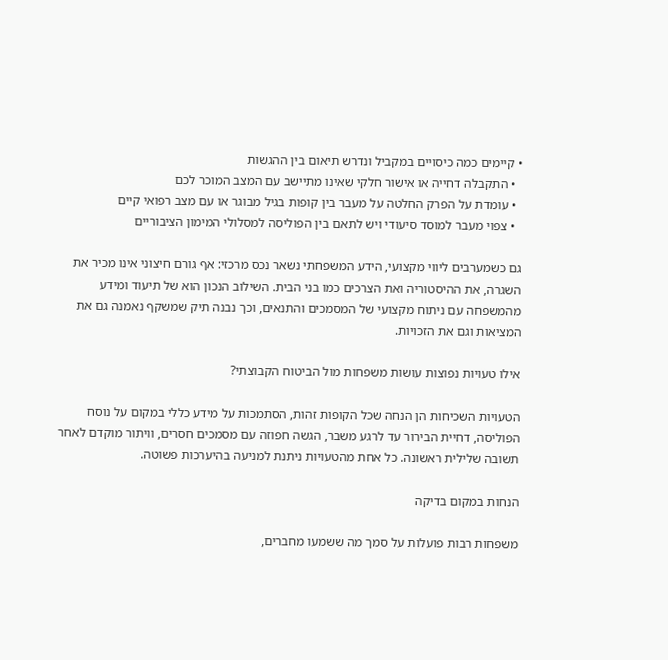• קיימים כמה כיסויים במקביל ונדרש תיאום בין ההגשות
  • התקבלה דחייה או אישור חלקי שאינו מתיישב עם המצב המוכר לכם
  • עומדת על הפרק החלטה על מעבר בין קופות בגיל מבוגר או עם מצב רפואי קיים
  • צפוי מעבר למוסד סיעודי ויש לתאם בין הפוליסה למסלולי המימון הציבוריים

גם כשמערבים ליווי מקצועי, הידע המשפחתי נשאר נכס מרכזי: אף גורם חיצוני אינו מכיר את השגרה, את ההיסטוריה ואת הצרכים כמו בני הבית. השילוב הנכון הוא של תיעוד ומידע מהמשפחה עם ניתוח מקצועי של המסמכים והתנאים, וכך נבנה תיק שמשקף נאמנה גם את המציאות וגם את הזכויות.

אילו טעויות נפוצות עושות משפחות מול הביטוח הקבוצתי?

הטעויות השכיחות הן הנחה שכל הקופות זהות, הסתמכות על מידע כללי במקום על נוסח הפוליסה, דחיית הבירור עד לרגע משבר, הגשה חפוזה עם מסמכים חסרים, וויתור מוקדם לאחר תשובה שלילית ראשונה. כל אחת מהטעויות ניתנת למניעה בהיערכות פשוטה.

הנחות במקום בדיקה

משפחות רבות פועלות על סמך מה ששמעו מחברים,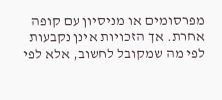מפרסומים או מניסיון עם קופה אחרת. אך הזכויות אינן נקבעות לפי מה שמקובל לחשוב, אלא לפי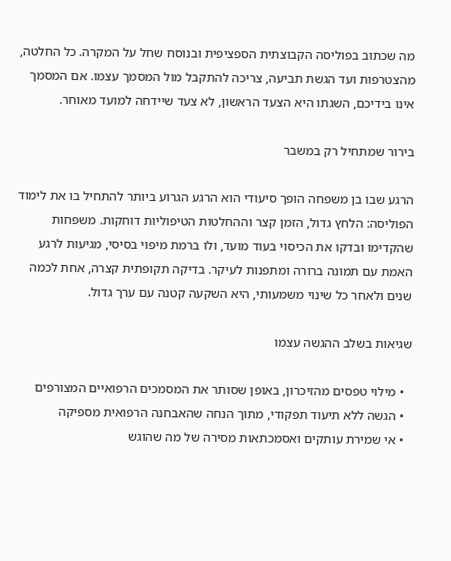מה שכתוב בפוליסה הקבוצתית הספציפית ובנוסח שחל על המקרה. כל החלטה, מהצטרפות ועד הגשת תביעה, צריכה להתקבל מול המסמך עצמו. אם המסמך אינו בידיכם, השגתו היא הצעד הראשון, לא צעד שיידחה למועד מאוחר.

בירור שמתחיל רק במשבר

הרגע שבו בן משפחה הופך סיעודי הוא הרגע הגרוע ביותר להתחיל בו את לימוד הפוליסה: הלחץ גדול, הזמן קצר וההחלטות הטיפוליות דוחקות. משפחות שהקדימו ובדקו את הכיסוי בעוד מועד, ולו ברמת מיפוי בסיסי, מגיעות לרגע האמת עם תמונה ברורה ומתפנות לעיקר. בדיקה תקופתית קצרה, אחת לכמה שנים ולאחר כל שינוי משמעותי, היא השקעה קטנה עם ערך גדול.

שגיאות בשלב ההגשה עצמו

  • מילוי טפסים מהזיכרון, באופן שסותר את המסמכים הרפואיים המצורפים
  • הגשה ללא תיעוד תפקודי, מתוך הנחה שהאבחנה הרפואית מספיקה
  • אי שמירת עותקים ואסמכתאות מסירה של מה שהוגש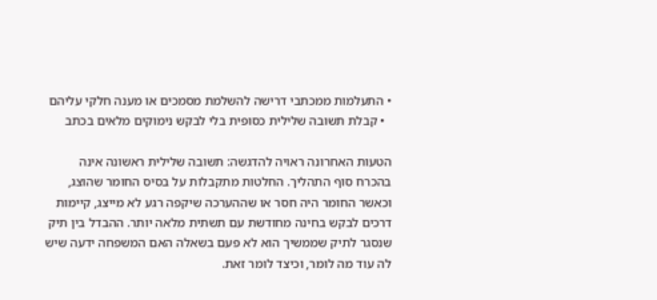• התעלמות ממכתבי דרישה להשלמת מסמכים או מענה חלקי עליהם
  • קבלת תשובה שלילית כסופית בלי לבקש נימוקים מלאים בכתב

הטעות האחרונה ראויה להדגשה: תשובה שלילית ראשונה אינה בהכרח סוף התהליך. החלטות מתקבלות על בסיס החומר שהוצג, וכאשר החומר היה חסר או שההערכה שיקפה רגע לא מייצג, קיימות דרכים לבקש בחינה מחודשת עם תשתית מלאה יותר. ההבדל בין תיק שנסגר לתיק שממשיך הוא לא פעם בשאלה האם המשפחה ידעה שיש לה עוד מה לומר, וכיצד לומר זאת.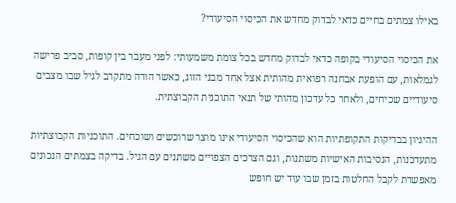באילו צמתים בחיים כדאי לבדוק מחדש את הכיסוי הסיעודי?

את הכיסוי הסיעודי בקופה כדאי לבדוק מחדש בכל צומת משמעותי: לפני מעבר בין קופות, סביב פרישה לגמלאות, עם הופעת אבחנה רפואית מהותית אצל אחד מבני הזוג, כאשר הורה מתקרב לגיל שבו מצבים סיעודיים שכיחים, ולאחר כל עדכון מהותי של תנאי התוכנית הקבוצתית.

ההיגיון בבדיקות התקופתיות הוא שהכיסוי הסיעודי אינו מוצר שרוכשים ושוכחים. התוכניות הקבוצתיות מתעדכנות, הנסיבות האישיות משתנות, וגם הצרכים הצפויים משתנים עם הגיל. בדיקה בצמתים הנכונים מאפשרת לקבל החלטות בזמן שבו עוד יש חופש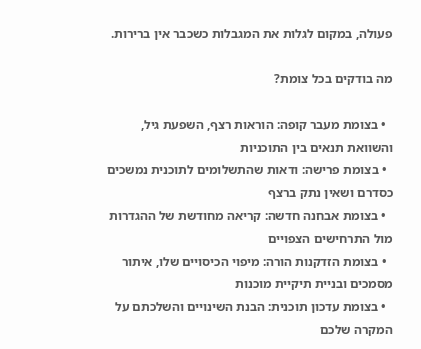פעולה, במקום לגלות את המגבלות כשכבר אין ברירות.

מה בודקים בכל צומת?

  • בצומת מעבר קופה: הוראות רצף, השפעת גיל, והשוואת תנאים בין התוכניות
  • בצומת פרישה: ודאות שהתשלומים לתוכנית נמשכים כסדרם ושאין נתק ברצף
  • בצומת אבחנה חדשה: קריאה מחודשת של ההגדרות מול התרחישים הצפויים
  • בצומת הזדקנות הורה: מיפוי הכיסויים שלו, איתור מסמכים ובניית תיקיית מוכנות
  • בצומת עדכון תוכנית: הבנת השינויים והשלכתם על המקרה שלכם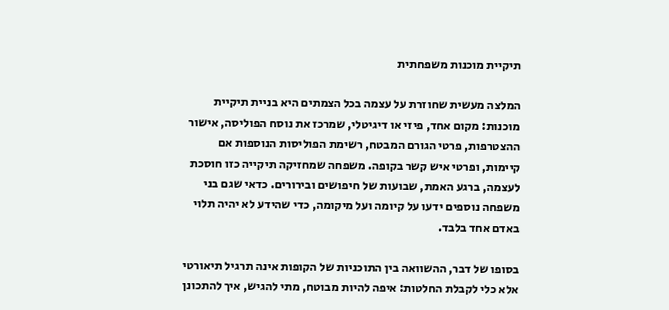תיקיית מוכנות משפחתית

המלצה מעשית שחוזרת על עצמה בכל הצמתים היא בניית תיקיית מוכנות: מקום אחד, פיזי או דיגיטלי, שמרכז את נוסח הפוליסה, אישור ההצטרפות, פרטי הגורם המבטח, רשימת הפוליסות הנוספות אם קיימות, ופרטי איש קשר בקופה. משפחה שמחזיקה תיקייה כזו חוסכת לעצמה, ברגע האמת, שבועות של חיפושים ובירורים. כדאי שגם בני משפחה נוספים ידעו על קיומה ועל מיקומה, כדי שהידע לא יהיה תלוי באדם אחד בלבד.

בסופו של דבר, ההשוואה בין התוכניות של הקופות אינה תרגיל תיאורטי אלא כלי לקבלת החלטות: איפה להיות מבוטח, מתי להגיש, איך להתכונן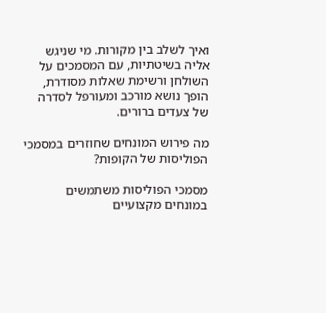ואיך לשלב בין מקורות. מי שניגש אליה בשיטתיות, עם המסמכים על השולחן ורשימת שאלות מסודרת, הופך נושא מורכב ומעורפל לסדרה של צעדים ברורים.

מה פירוש המונחים שחוזרים במסמכי הפוליסות של הקופות?

מסמכי הפוליסות משתמשים במונחים מקצועיים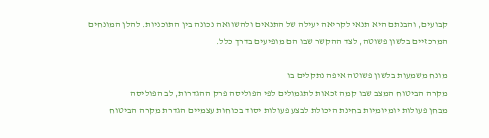קבועים, והבנתם היא תנאי לקריאה יעילה של התנאים ולהשוואה נכונה בין התוכניות. להלן המונחים המרכזיים בלשון פשוטה, לצד ההקשר שבו הם מופיעים בדרך כלל.

מונח משמעות בלשון פשוטה איפה נתקלים בו
מקרה הביטוח המצב שבו קמה זכאות לתגמולים לפי הפוליסה פרק ההגדרות, לב הפוליסה
מבחן פעולות יומיומיות בחינת היכולת לבצע פעולות יסוד בכוחות עצמיים הגדרת מקרה הביטוח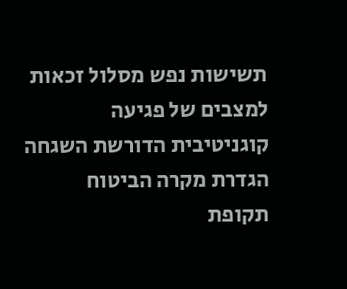תשישות נפש מסלול זכאות למצבים של פגיעה קוגניטיבית הדורשת השגחה הגדרת מקרה הביטוח
תקופת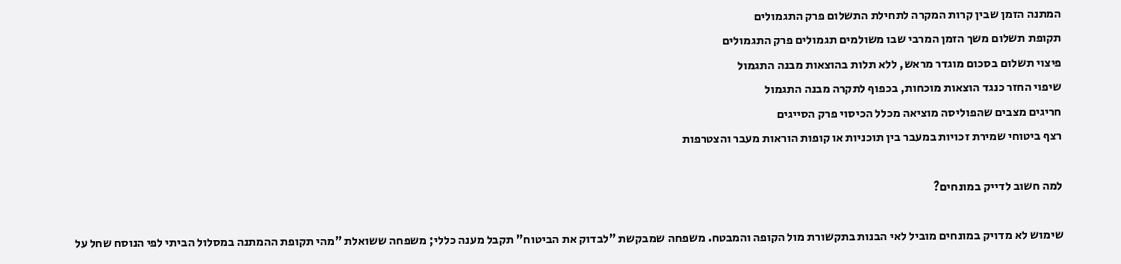המתנה הזמן שבין קרות המקרה לתחילת התשלום פרק התגמולים
תקופת תשלום משך הזמן המרבי שבו משולמים תגמולים פרק התגמולים
פיצוי תשלום בסכום מוגדר מראש, ללא תלות בהוצאות מבנה התגמול
שיפוי החזר כנגד הוצאות מוכחות, בכפוף לתקרה מבנה התגמול
חריגים מצבים שהפוליסה מוציאה מכלל הכיסוי פרק הסייגים
רצף ביטוחי שמירת זכויות במעבר בין תוכניות או קופות הוראות מעבר והצטרפות

למה חשוב לדייק במונחים?

שימוש לא מדויק במונחים מוביל לאי הבנות בתקשורת מול הקופה והמבטח. משפחה שמבקשת "לבדוק את הביטוח" תקבל מענה כללי; משפחה ששואלת "מהי תקופת ההמתנה במסלול הביתי לפי הנוסח שחל על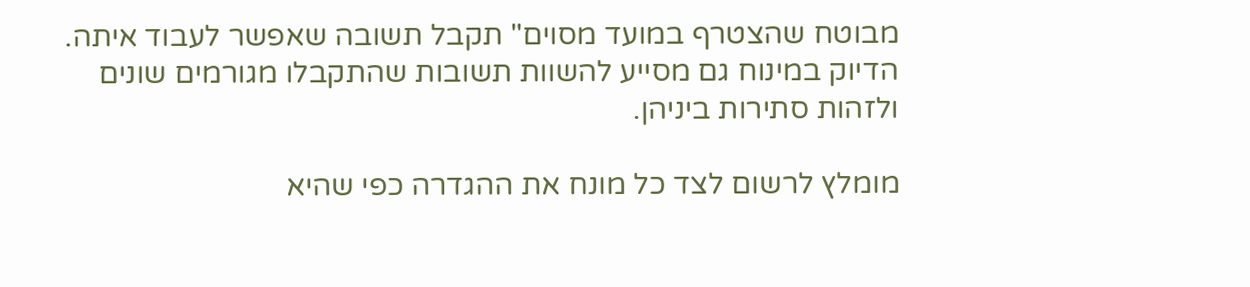מבוטח שהצטרף במועד מסוים" תקבל תשובה שאפשר לעבוד איתה. הדיוק במינוח גם מסייע להשוות תשובות שהתקבלו מגורמים שונים ולזהות סתירות ביניהן.

מומלץ לרשום לצד כל מונח את ההגדרה כפי שהיא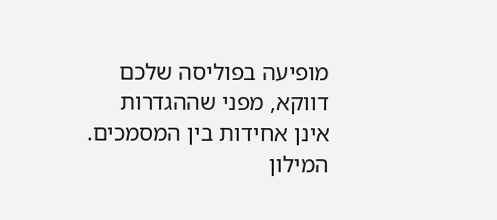מופיעה בפוליסה שלכם דווקא, מפני שההגדרות אינן אחידות בין המסמכים. המילון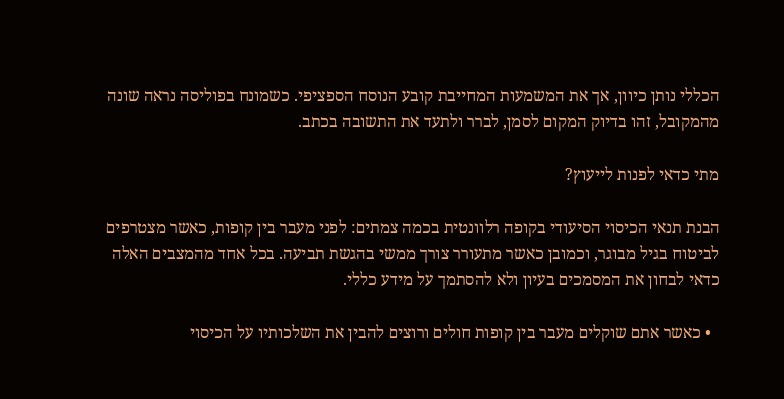הכללי נותן כיוון, אך את המשמעות המחייבת קובע הנוסח הספציפי. כשמונח בפוליסה נראה שונה מהמקובל, זהו בדיוק המקום לסמן, לברר ולתעד את התשובה בכתב.

מתי כדאי לפנות לייעוץ?

הבנת תנאי הכיסוי הסיעודי בקופה רלוונטית בכמה צמתים: לפני מעבר בין קופות, כאשר מצטרפים לביטוח בגיל מבוגר, וכמובן כאשר מתעורר צורך ממשי בהגשת תביעה. בכל אחד מהמצבים האלה כדאי לבחון את המסמכים בעיון ולא להסתמך על מידע כללי.

  • כאשר אתם שוקלים מעבר בין קופות חולים ורוצים להבין את השלכותיו על הכיסוי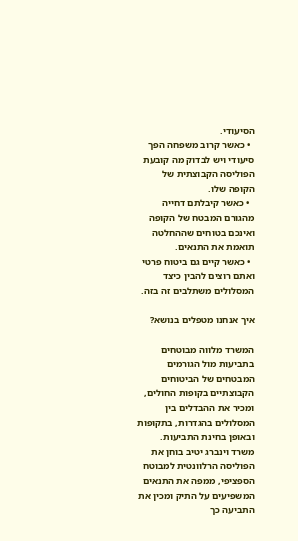הסיעודי.
  • כאשר קרוב משפחה הפך סיעודי ויש לבדוק מה קובעת הפוליסה הקבוצתית של הקופה שלו.
  • כאשר קיבלתם דחייה מהגורם המבטח של הקופה ואינכם בטוחים שההחלטה תואמת את התנאים.
  • כאשר קיים גם ביטוח פרטי ואתם רוצים להבין כיצד המסלולים משתלבים זה בזה.

איך אנחנו מטפלים בנושא?

המשרד מלווה מבוטחים בתביעות מול הגורמים המבטחים של הביטוחים הקבוצתיים בקופות החולים, ומכיר את ההבדלים בין המסלולים בהגדרות, בתקופות ובאופן בחינת התביעות. משרד וינברג יטיב בוחן את הפוליסה הרלוונטית למבוטח הספציפי, ממפה את התנאים המשפיעים על התיק ומכין את התביעה כך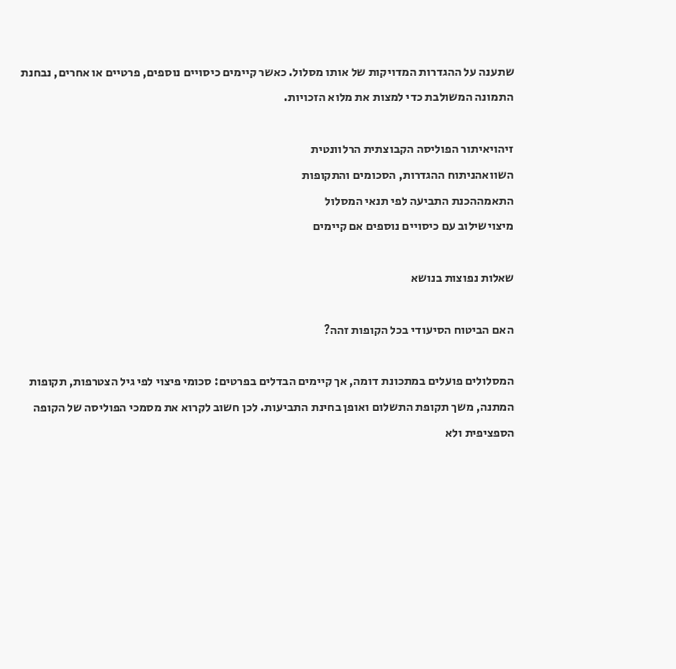שתענה על ההגדרות המדויקות של אותו מסלול. כאשר קיימים כיסויים נוספים, פרטיים או אחרים, נבחנת התמונה המשולבת כדי למצות את מלוא הזכויות.

זיהויאיתור הפוליסה הקבוצתית הרלוונטית
השוואהניתוח ההגדרות, הסכומים והתקופות
התאמההכנת התביעה לפי תנאי המסלול
מיצוישילוב עם כיסויים נוספים אם קיימים

שאלות נפוצות בנושא

האם הביטוח הסיעודי בכל הקופות זהה?

המסלולים פועלים במתכונת דומה, אך קיימים הבדלים בפרטים: סכומי פיצוי לפי גיל הצטרפות, תקופות המתנה, משך תקופת התשלום ואופן בחינת התביעות. לכן חשוב לקרוא את מסמכי הפוליסה של הקופה הספציפית ולא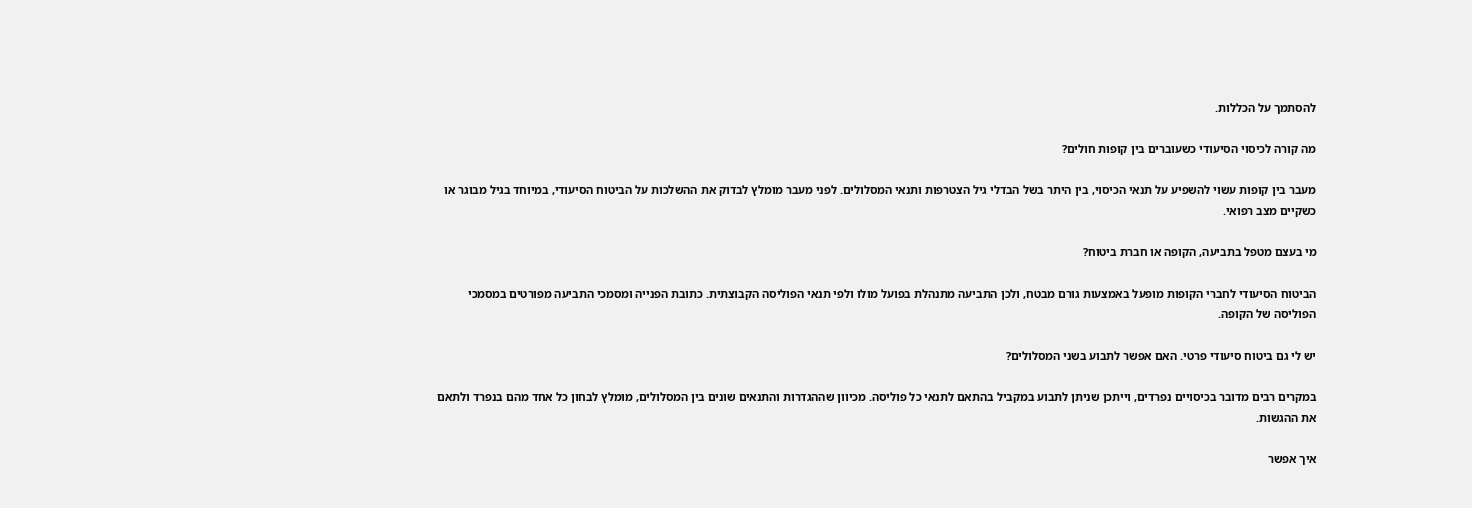להסתמך על הכללות.

מה קורה לכיסוי הסיעודי כשעוברים בין קופות חולים?

מעבר בין קופות עשוי להשפיע על תנאי הכיסוי, בין היתר בשל הבדלי גיל הצטרפות ותנאי המסלולים. לפני מעבר מומלץ לבדוק את ההשלכות על הביטוח הסיעודי, במיוחד בגיל מבוגר או כשקיים מצב רפואי.

מי בעצם מטפל בתביעה, הקופה או חברת ביטוח?

הביטוח הסיעודי לחברי הקופות מופעל באמצעות גורם מבטח, ולכן התביעה מתנהלת בפועל מולו ולפי תנאי הפוליסה הקבוצתית. כתובת הפנייה ומסמכי התביעה מפורטים במסמכי הפוליסה של הקופה.

יש לי גם ביטוח סיעודי פרטי. האם אפשר לתבוע בשני המסלולים?

במקרים רבים מדובר בכיסויים נפרדים, וייתכן שניתן לתבוע במקביל בהתאם לתנאי כל פוליסה. מכיוון שההגדרות והתנאים שונים בין המסלולים, מומלץ לבחון כל אחד מהם בנפרד ולתאם את ההגשות.

איך אפשר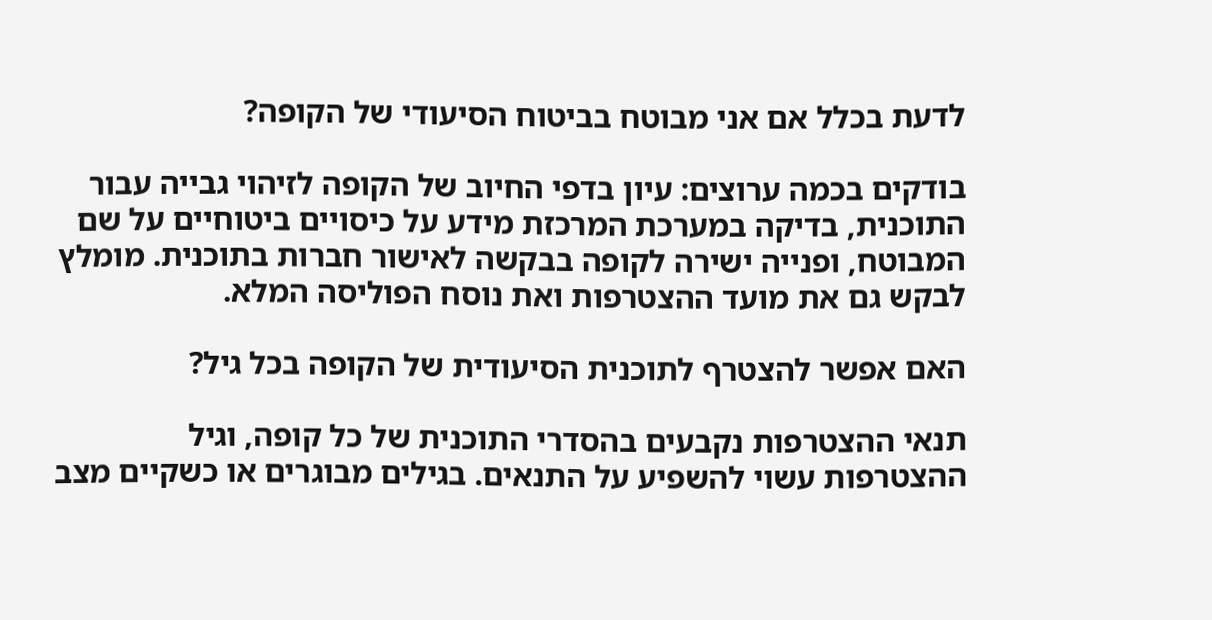לדעת בכלל אם אני מבוטח בביטוח הסיעודי של הקופה?

בודקים בכמה ערוצים: עיון בדפי החיוב של הקופה לזיהוי גבייה עבור התוכנית, בדיקה במערכת המרכזת מידע על כיסויים ביטוחיים על שם המבוטח, ופנייה ישירה לקופה בבקשה לאישור חברות בתוכנית. מומלץ לבקש גם את מועד ההצטרפות ואת נוסח הפוליסה המלא.

האם אפשר להצטרף לתוכנית הסיעודית של הקופה בכל גיל?

תנאי ההצטרפות נקבעים בהסדרי התוכנית של כל קופה, וגיל ההצטרפות עשוי להשפיע על התנאים. בגילים מבוגרים או כשקיים מצב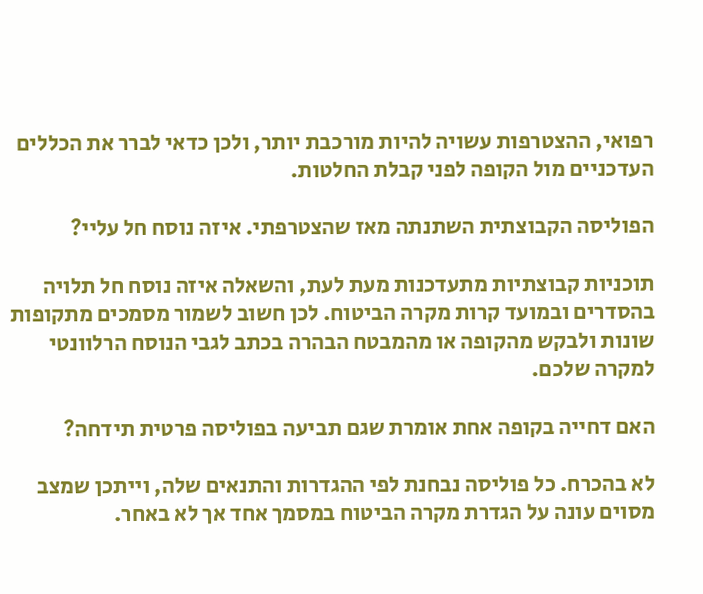רפואי, ההצטרפות עשויה להיות מורכבת יותר, ולכן כדאי לברר את הכללים העדכניים מול הקופה לפני קבלת החלטות.

הפוליסה הקבוצתית השתנתה מאז שהצטרפתי. איזה נוסח חל עליי?

תוכניות קבוצתיות מתעדכנות מעת לעת, והשאלה איזה נוסח חל תלויה בהסדרים ובמועד קרות מקרה הביטוח. לכן חשוב לשמור מסמכים מתקופות שונות ולבקש מהקופה או מהמבטח הבהרה בכתב לגבי הנוסח הרלוונטי למקרה שלכם.

האם דחייה בקופה אחת אומרת שגם תביעה בפוליסה פרטית תידחה?

לא בהכרח. כל פוליסה נבחנת לפי ההגדרות והתנאים שלה, וייתכן שמצב מסוים עונה על הגדרת מקרה הביטוח במסמך אחד אך לא באחר.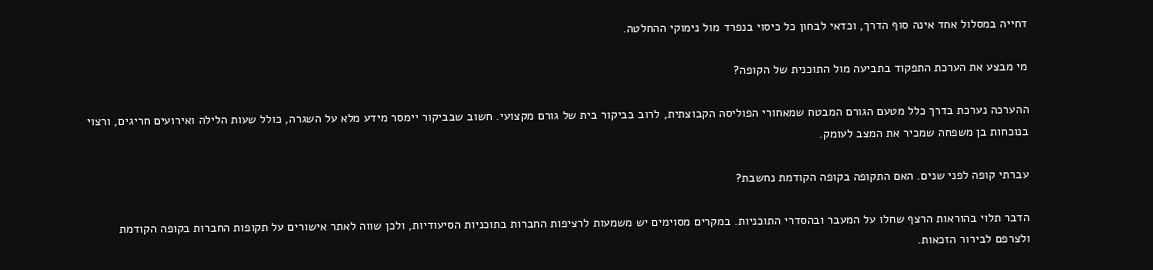דחייה במסלול אחד אינה סוף הדרך, וכדאי לבחון כל כיסוי בנפרד מול נימוקי ההחלטה.

מי מבצע את הערכת התפקוד בתביעה מול התוכנית של הקופה?

ההערכה נערכת בדרך כלל מטעם הגורם המבטח שמאחורי הפוליסה הקבוצתית, לרוב בביקור בית של גורם מקצועי. חשוב שבביקור יימסר מידע מלא על השגרה, כולל שעות הלילה ואירועים חריגים, ורצוי בנוכחות בן משפחה שמכיר את המצב לעומק.

עברתי קופה לפני שנים. האם התקופה בקופה הקודמת נחשבת?

הדבר תלוי בהוראות הרצף שחלו על המעבר ובהסדרי התוכניות. במקרים מסוימים יש משמעות לרציפות החברות בתוכניות הסיעודיות, ולכן שווה לאתר אישורים על תקופות החברות בקופה הקודמת ולצרפם לבירור הזכאות.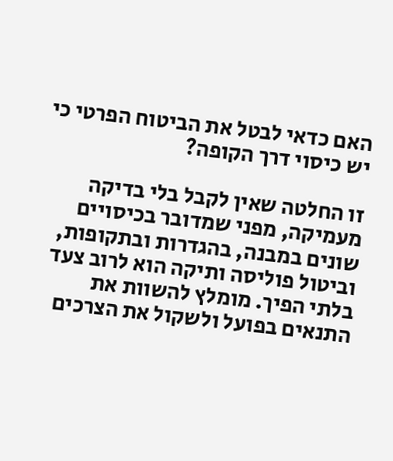האם כדאי לבטל את הביטוח הפרטי כי יש כיסוי דרך הקופה?

זו החלטה שאין לקבל בלי בדיקה מעמיקה, מפני שמדובר בכיסויים שונים במבנה, בהגדרות ובתקופות, וביטול פוליסה ותיקה הוא לרוב צעד בלתי הפיך. מומלץ להשוות את התנאים בפועל ולשקול את הצרכים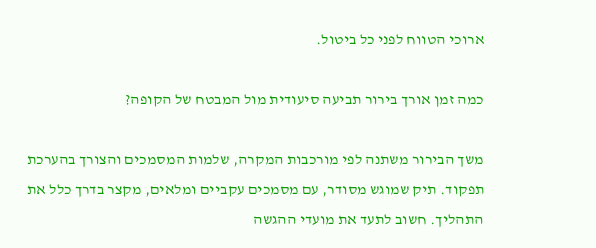ארוכי הטווח לפני כל ביטול.

כמה זמן אורך בירור תביעה סיעודית מול המבטח של הקופה?

משך הבירור משתנה לפי מורכבות המקרה, שלמות המסמכים והצורך בהערכת תפקוד. תיק שמוגש מסודר, עם מסמכים עקביים ומלאים, מקצר בדרך כלל את התהליך. חשוב לתעד את מועדי ההגשה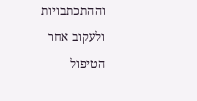וההתכתבויות ולעקוב אחר הטיפול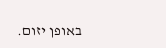באופן יזום.